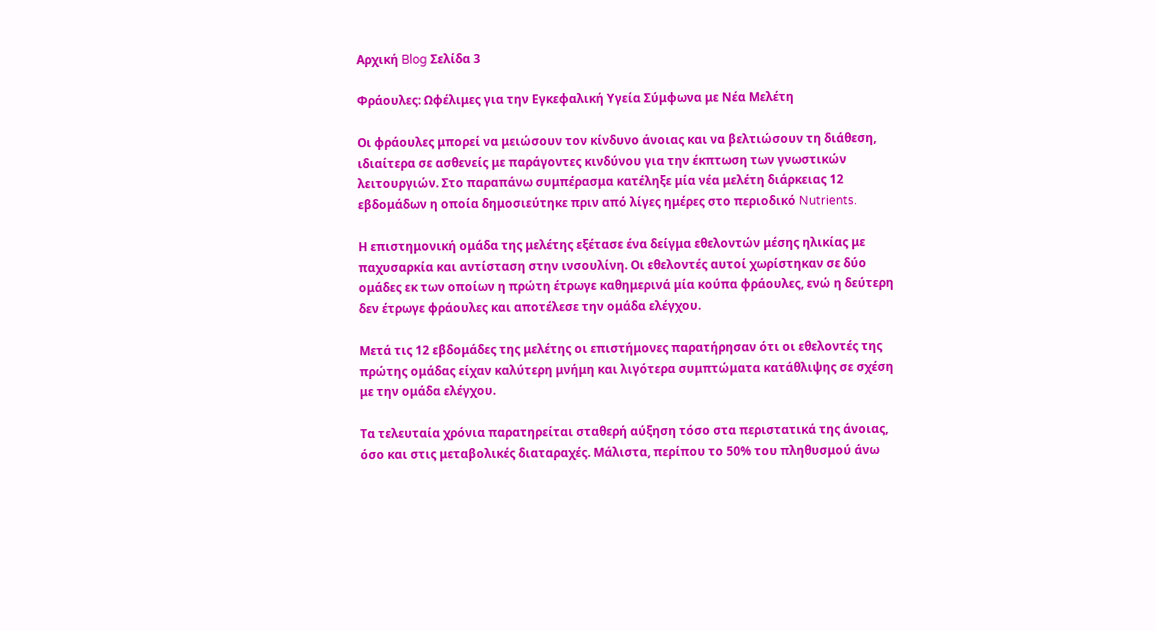Αρχική Blog Σελίδα 3

Φράουλες: Ωφέλιμες για την Εγκεφαλική Υγεία Σύμφωνα με Νέα Μελέτη

Οι φράουλες μπορεί να μειώσουν τον κίνδυνο άνοιας και να βελτιώσουν τη διάθεση, ιδιαίτερα σε ασθενείς με παράγοντες κινδύνου για την έκπτωση των γνωστικών λειτουργιών. Στο παραπάνω συμπέρασμα κατέληξε μία νέα μελέτη διάρκειας 12 εβδομάδων η οποία δημοσιεύτηκε πριν από λίγες ημέρες στο περιοδικό Nutrients.

Η επιστημονική ομάδα της μελέτης εξέτασε ένα δείγμα εθελοντών μέσης ηλικίας με παχυσαρκία και αντίσταση στην ινσουλίνη. Οι εθελοντές αυτοί χωρίστηκαν σε δύο ομάδες εκ των οποίων η πρώτη έτρωγε καθημερινά μία κούπα φράουλες, ενώ η δεύτερη δεν έτρωγε φράουλες και αποτέλεσε την ομάδα ελέγχου.

Μετά τις 12 εβδομάδες της μελέτης οι επιστήμονες παρατήρησαν ότι οι εθελοντές της πρώτης ομάδας είχαν καλύτερη μνήμη και λιγότερα συμπτώματα κατάθλιψης σε σχέση με την ομάδα ελέγχου.

Τα τελευταία χρόνια παρατηρείται σταθερή αύξηση τόσο στα περιστατικά της άνοιας, όσο και στις μεταβολικές διαταραχές. Μάλιστα, περίπου το 50% του πληθυσμού άνω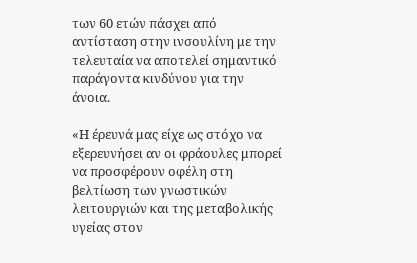των 60 ετών πάσχει από αντίσταση στην ινσουλίνη με την τελευταία να αποτελεί σημαντικό παράγοντα κινδύνου για την άνοια.

«Η έρευνά μας είχε ως στόχο να εξερευνήσει αν οι φράουλες μπορεί να προσφέρουν οφέλη στη βελτίωση των γνωστικών λειτουργιών και της μεταβολικής υγείας στον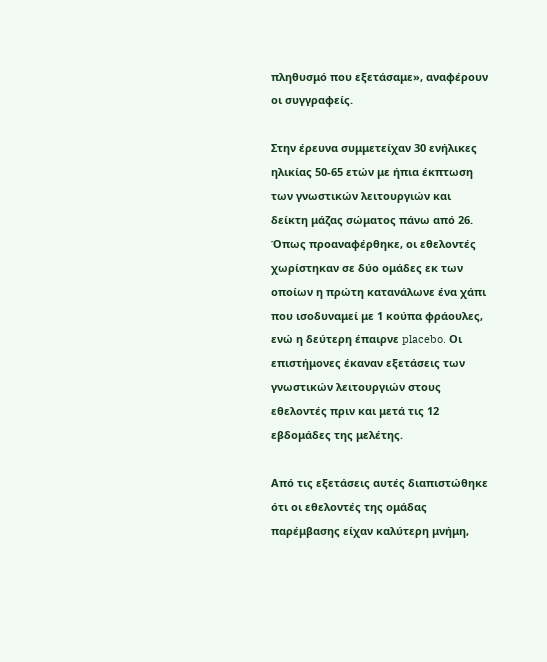πληθυσμό που εξετάσαμε», αναφέρουν οι συγγραφείς.

Στην έρευνα συμμετείχαν 30 ενήλικες ηλικίας 50-65 ετών με ήπια έκπτωση των γνωστικών λειτουργιών και δείκτη μάζας σώματος πάνω από 26. Όπως προαναφέρθηκε, οι εθελοντές χωρίστηκαν σε δύο ομάδες εκ των οποίων η πρώτη κατανάλωνε ένα χάπι που ισοδυναμεί με 1 κούπα φράουλες, ενώ η δεύτερη έπαιρνε placebo. Οι επιστήμονες έκαναν εξετάσεις των γνωστικών λειτουργιών στους εθελοντές πριν και μετά τις 12 εβδομάδες της μελέτης.

Από τις εξετάσεις αυτές διαπιστώθηκε ότι οι εθελοντές της ομάδας παρέμβασης είχαν καλύτερη μνήμη,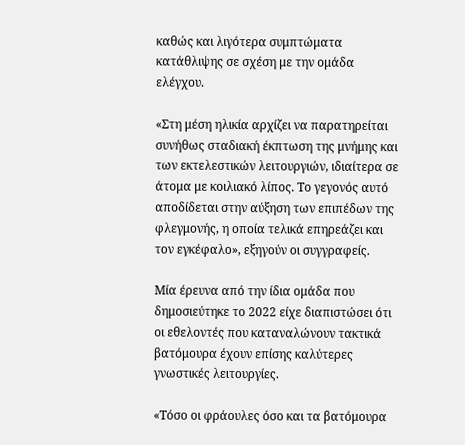καθώς και λιγότερα συμπτώματα κατάθλιψης σε σχέση με την ομάδα ελέγχου.

«Στη μέση ηλικία αρχίζει να παρατηρείται συνήθως σταδιακή έκπτωση της μνήμης και των εκτελεστικών λειτουργιών, ιδιαίτερα σε άτομα με κοιλιακό λίπος. Το γεγονός αυτό αποδίδεται στην αύξηση των επιπέδων της φλεγμονής, η οποία τελικά επηρεάζει και τον εγκέφαλο», εξηγούν οι συγγραφείς.

Μία έρευνα από την ίδια ομάδα που δημοσιεύτηκε το 2022 είχε διαπιστώσει ότι οι εθελοντές που καταναλώνουν τακτικά βατόμουρα έχουν επίσης καλύτερες γνωστικές λειτουργίες.

«Τόσο οι φράουλες όσο και τα βατόμουρα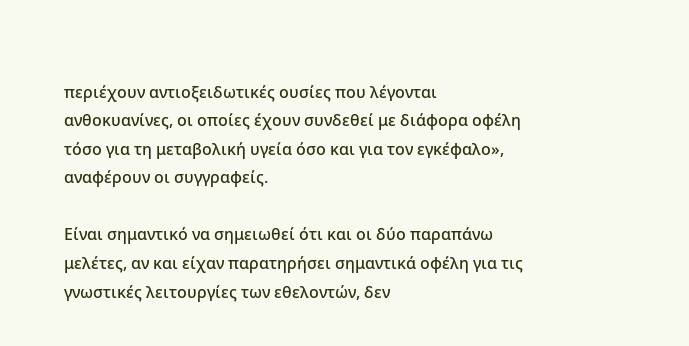περιέχουν αντιοξειδωτικές ουσίες που λέγονται ανθοκυανίνες, οι οποίες έχουν συνδεθεί με διάφορα οφέλη τόσο για τη μεταβολική υγεία όσο και για τον εγκέφαλο», αναφέρουν οι συγγραφείς.

Είναι σημαντικό να σημειωθεί ότι και οι δύο παραπάνω μελέτες, αν και είχαν παρατηρήσει σημαντικά οφέλη για τις γνωστικές λειτουργίες των εθελοντών, δεν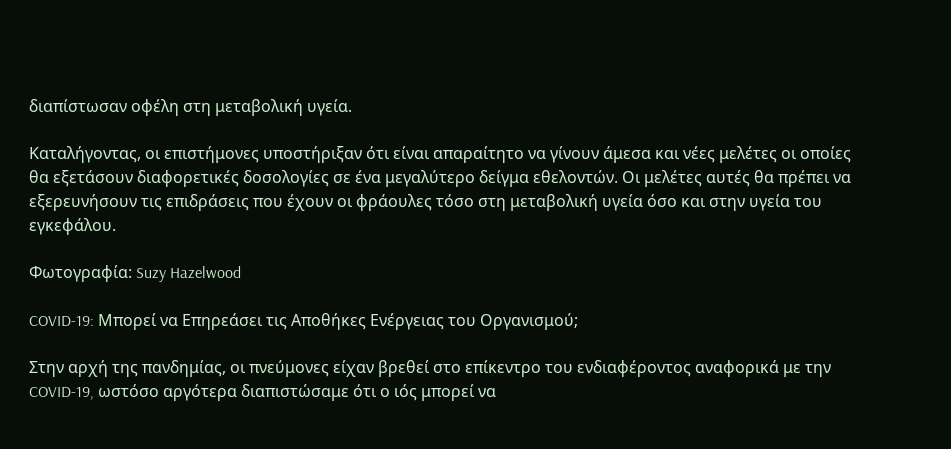διαπίστωσαν οφέλη στη μεταβολική υγεία.

Καταλήγοντας, οι επιστήμονες υποστήριξαν ότι είναι απαραίτητο να γίνουν άμεσα και νέες μελέτες οι οποίες θα εξετάσουν διαφορετικές δοσολογίες σε ένα μεγαλύτερο δείγμα εθελοντών. Οι μελέτες αυτές θα πρέπει να εξερευνήσουν τις επιδράσεις που έχουν οι φράουλες τόσο στη μεταβολική υγεία όσο και στην υγεία του εγκεφάλου.

Φωτογραφία: Suzy Hazelwood

COVID-19: Μπορεί να Επηρεάσει τις Αποθήκες Ενέργειας του Οργανισμού;

Στην αρχή της πανδημίας, οι πνεύμονες είχαν βρεθεί στο επίκεντρο του ενδιαφέροντος αναφορικά με την COVID-19, ωστόσο αργότερα διαπιστώσαμε ότι ο ιός μπορεί να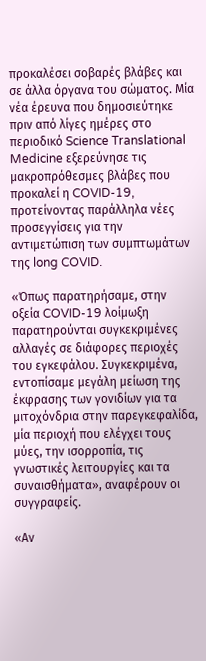προκαλέσει σοβαρές βλάβες και σε άλλα όργανα του σώματος. Μία νέα έρευνα που δημοσιεύτηκε πριν από λίγες ημέρες στο περιοδικό Science Translational Medicine εξερεύνησε τις μακροπρόθεσμες βλάβες που προκαλεί η COVID-19, προτείνοντας παράλληλα νέες προσεγγίσεις για την αντιμετώπιση των συμπτωμάτων της long COVID.

«Όπως παρατηρήσαμε, στην οξεία COVID-19 λοίμωξη παρατηρούνται συγκεκριμένες αλλαγές σε διάφορες περιοχές του εγκεφάλου. Συγκεκριμένα, εντοπίσαμε μεγάλη μείωση της έκφρασης των γονιδίων για τα μιτοχόνδρια στην παρεγκεφαλίδα, μία περιοχή που ελέγχει τους μύες, την ισορροπία, τις γνωστικές λειτουργίες και τα συναισθήματα», αναφέρουν οι συγγραφείς.

«Αν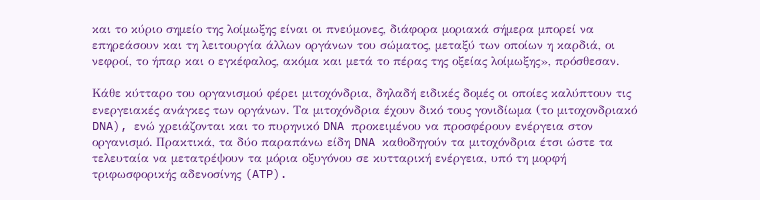και το κύριο σημείο της λοίμωξης είναι οι πνεύμονες, διάφορα μοριακά σήμερα μπορεί να επηρεάσουν και τη λειτουργία άλλων οργάνων του σώματος, μεταξύ των οποίων η καρδιά, οι νεφροί, το ήπαρ και ο εγκέφαλος, ακόμα και μετά το πέρας της οξείας λοίμωξης», πρόσθεσαν.

Κάθε κύτταρο του οργανισμού φέρει μιτοχόνδρια, δηλαδή ειδικές δομές οι οποίες καλύπτουν τις ενεργειακές ανάγκες των οργάνων. Τα μιτοχόνδρια έχουν δικό τους γονιδίωμα (το μιτοχονδριακό DNA), ενώ χρειάζονται και το πυρηνικό DNA προκειμένου να προσφέρουν ενέργεια στον οργανισμό. Πρακτικά, τα δύο παραπάνω είδη DNA καθοδηγούν τα μιτοχόνδρια έτσι ώστε τα τελευταία να μετατρέψουν τα μόρια οξυγόνου σε κυτταρική ενέργεια, υπό τη μορφή τριφωσφορικής αδενοσίνης (ATP).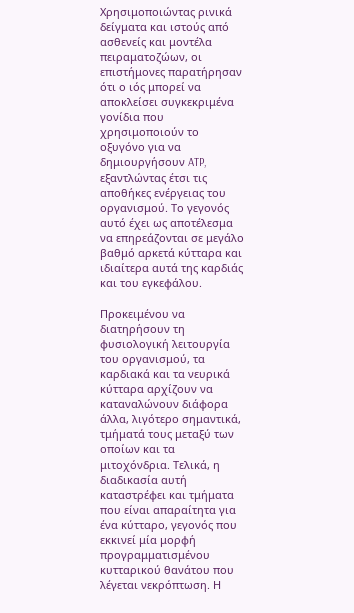Χρησιμοποιώντας ρινικά δείγματα και ιστούς από ασθενείς και μοντέλα πειραματοζώων, οι επιστήμονες παρατήρησαν ότι ο ιός μπορεί να αποκλείσει συγκεκριμένα γονίδια που χρησιμοποιούν το οξυγόνο για να δημιουργήσουν ATP, εξαντλώντας έτσι τις αποθήκες ενέργειας του οργανισμού. Το γεγονός αυτό έχει ως αποτέλεσμα να επηρεάζονται σε μεγάλο βαθμό αρκετά κύτταρα και ιδιαίτερα αυτά της καρδιάς και του εγκεφάλου.

Προκειμένου να διατηρήσουν τη φυσιολογική λειτουργία του οργανισμού, τα καρδιακά και τα νευρικά κύτταρα αρχίζουν να καταναλώνουν διάφορα άλλα, λιγότερο σημαντικά, τμήματά τους μεταξύ των οποίων και τα μιτοχόνδρια. Τελικά, η διαδικασία αυτή καταστρέφει και τμήματα που είναι απαραίτητα για ένα κύτταρο, γεγονός που εκκινεί μία μορφή προγραμματισμένου κυτταρικού θανάτου που λέγεται νεκρόπτωση. Η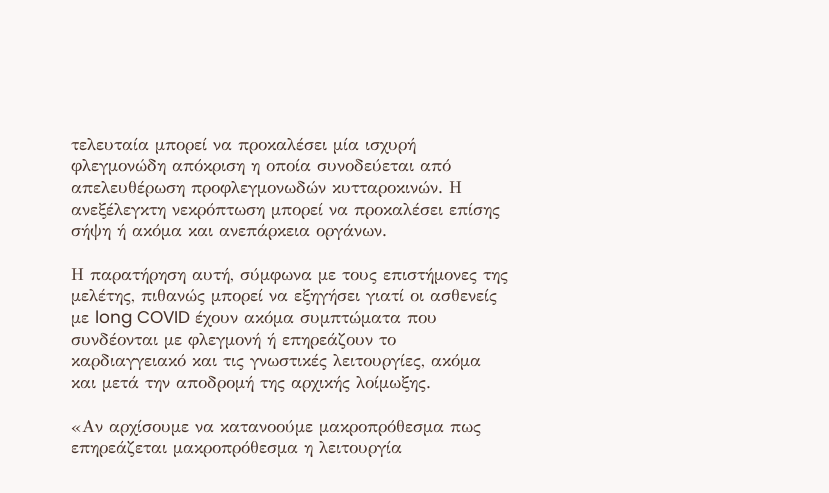τελευταία μπορεί να προκαλέσει μία ισχυρή φλεγμονώδη απόκριση η οποία συνοδεύεται από απελευθέρωση προφλεγμονωδών κυτταροκινών. Η ανεξέλεγκτη νεκρόπτωση μπορεί να προκαλέσει επίσης σήψη ή ακόμα και ανεπάρκεια οργάνων.

Η παρατήρηση αυτή, σύμφωνα με τους επιστήμονες της μελέτης, πιθανώς μπορεί να εξηγήσει γιατί οι ασθενείς με long COVID έχουν ακόμα συμπτώματα που συνδέονται με φλεγμονή ή επηρεάζουν το καρδιαγγειακό και τις γνωστικές λειτουργίες, ακόμα και μετά την αποδρομή της αρχικής λοίμωξης.

«Αν αρχίσουμε να κατανοούμε μακροπρόθεσμα πως επηρεάζεται μακροπρόθεσμα η λειτουργία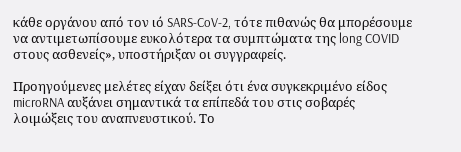κάθε οργάνου από τον ιό SARS-CoV-2, τότε πιθανώς θα μπορέσουμε να αντιμετωπίσουμε ευκολότερα τα συμπτώματα της long COVID στους ασθενείς», υποστήριξαν οι συγγραφείς.

Προηγούμενες μελέτες είχαν δείξει ότι ένα συγκεκριμένο είδος microRNA αυξάνει σημαντικά τα επίπεδά του στις σοβαρές λοιμώξεις του αναπνευστικού. Το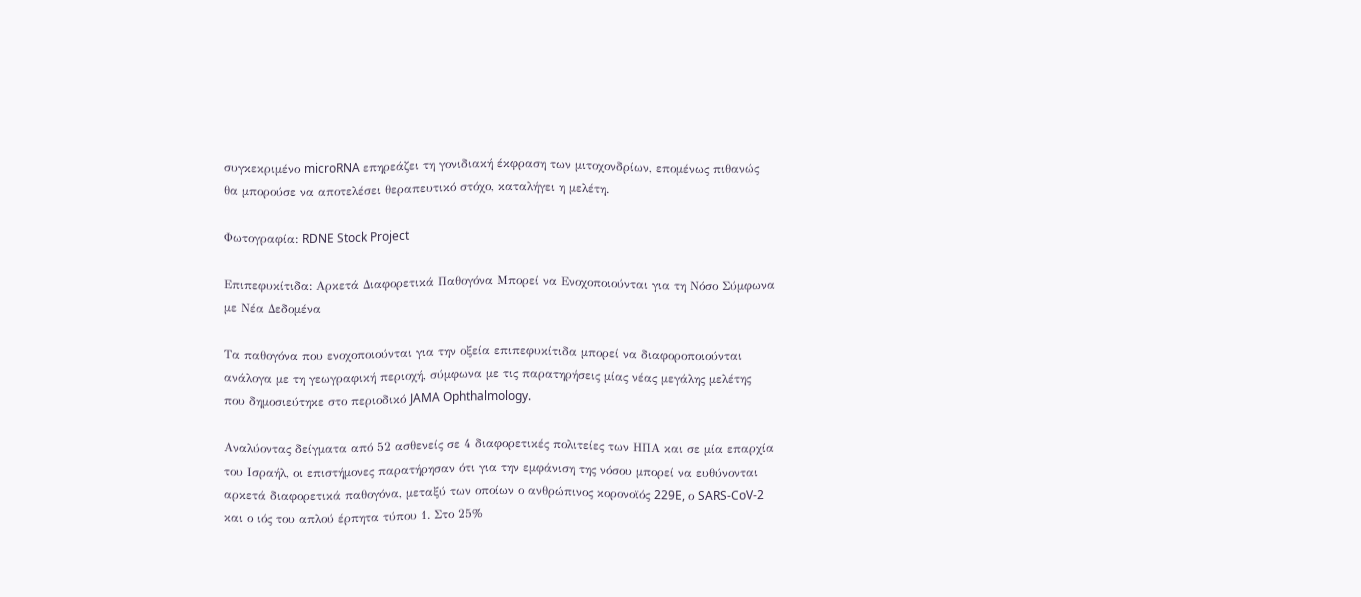συγκεκριμένο microRNA επηρεάζει τη γονιδιακή έκφραση των μιτοχονδρίων, επομένως πιθανώς θα μπορούσε να αποτελέσει θεραπευτικό στόχο, καταλήγει η μελέτη.

Φωτογραφία: RDNE Stock Project

Επιπεφυκίτιδα: Αρκετά Διαφορετικά Παθογόνα Μπορεί να Ενοχοποιούνται για τη Νόσο Σύμφωνα με Νέα Δεδομένα

Τα παθογόνα που ενοχοποιούνται για την οξεία επιπεφυκίτιδα μπορεί να διαφοροποιούνται ανάλογα με τη γεωγραφική περιοχή, σύμφωνα με τις παρατηρήσεις μίας νέας μεγάλης μελέτης που δημοσιεύτηκε στο περιοδικό JAMA Ophthalmology.

Αναλύοντας δείγματα από 52 ασθενείς σε 4 διαφορετικές πολιτείες των ΗΠΑ και σε μία επαρχία του Ισραήλ, οι επιστήμονες παρατήρησαν ότι για την εμφάνιση της νόσου μπορεί να ευθύνονται αρκετά διαφορετικά παθογόνα, μεταξύ των οποίων ο ανθρώπινος κορονοϊός 229E, ο SARS-CoV-2 και ο ιός του απλού έρπητα τύπου 1. Στο 25%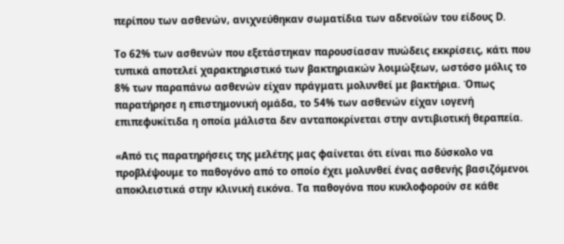περίπου των ασθενών, ανιχνεύθηκαν σωματίδια των αδενοϊών του είδους D.

Το 62% των ασθενών που εξετάστηκαν παρουσίασαν πυώδεις εκκρίσεις, κάτι που τυπικά αποτελεί χαρακτηριστικό των βακτηριακών λοιμώξεων, ωστόσο μόλις το 8% των παραπάνω ασθενών είχαν πράγματι μολυνθεί με βακτήρια. Όπως παρατήρησε η επιστημονική ομάδα, το 54% των ασθενών είχαν ιογενή επιπεφυκίτιδα η οποία μάλιστα δεν ανταποκρίνεται στην αντιβιοτική θεραπεία.

«Από τις παρατηρήσεις της μελέτης μας φαίνεται ότι είναι πιο δύσκολο να προβλέψουμε το παθογόνο από το οποίο έχει μολυνθεί ένας ασθενής βασιζόμενοι αποκλειστικά στην κλινική εικόνα. Τα παθογόνα που κυκλοφορούν σε κάθε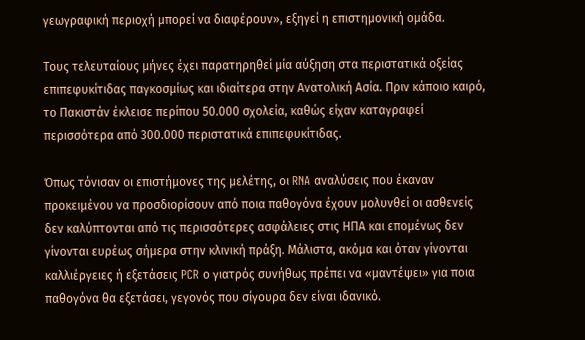γεωγραφική περιοχή μπορεί να διαφέρουν», εξηγεί η επιστημονική ομάδα.

Τους τελευταίους μήνες έχει παρατηρηθεί μία αύξηση στα περιστατικά οξείας επιπεφυκίτιδας παγκοσμίως και ιδιαίτερα στην Ανατολική Ασία. Πριν κάποιο καιρό, το Πακιστάν έκλεισε περίπου 50.000 σχολεία, καθώς είχαν καταγραφεί περισσότερα από 300.000 περιστατικά επιπεφυκίτιδας.

Όπως τόνισαν οι επιστήμονες της μελέτης, οι RNA αναλύσεις που έκαναν προκειμένου να προσδιορίσουν από ποια παθογόνα έχουν μολυνθεί οι ασθενείς δεν καλύπτονται από τις περισσότερες ασφάλειες στις ΗΠΑ και επομένως δεν γίνονται ευρέως σήμερα στην κλινική πράξη. Μάλιστα, ακόμα και όταν γίνονται καλλιέργειες ή εξετάσεις PCR ο γιατρός συνήθως πρέπει να «μαντέψει» για ποια παθογόνα θα εξετάσει, γεγονός που σίγουρα δεν είναι ιδανικό.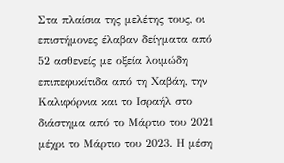Στα πλαίσια της μελέτης τους, οι επιστήμονες έλαβαν δείγματα από 52 ασθενείς με οξεία λοιμώδη επιπεφυκίτιδα από τη Χαβάη, την Καλιφόρνια και το Ισραήλ στο διάστημα από το Μάρτιο του 2021 μέχρι το Μάρτιο του 2023. Η μέση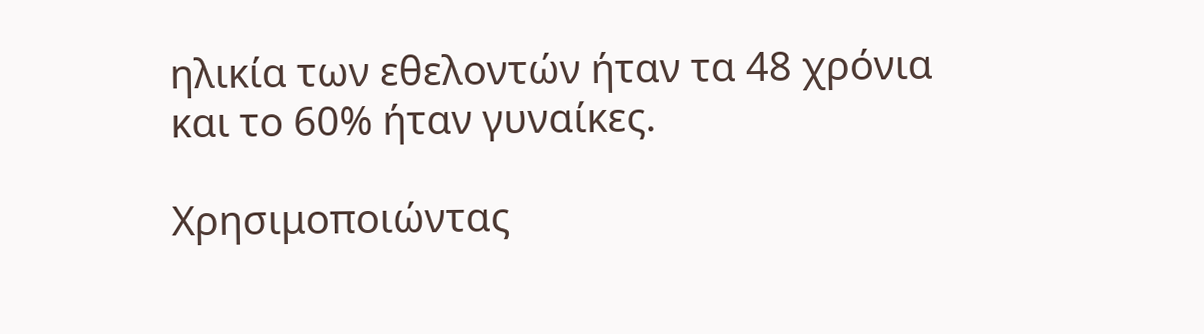ηλικία των εθελοντών ήταν τα 48 χρόνια και το 60% ήταν γυναίκες.

Χρησιμοποιώντας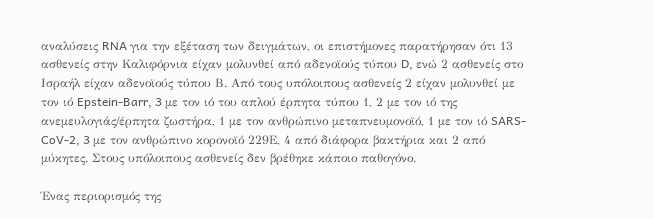αναλύσεις RNA για την εξέταση των δειγμάτων, οι επιστήμονες παρατήρησαν ότι 13 ασθενείς στην Καλιφόρνια είχαν μολυνθεί από αδενοϊούς τύπου D, ενώ 2 ασθενείς στο Ισραήλ είχαν αδενοϊούς τύπου Β. Από τους υπόλοιπους ασθενείς 2 είχαν μολυνθεί με τον ιό Epstein-Barr, 3 με τον ιό του απλού έρπητα τύπου 1, 2 με τον ιό της ανεμευλογιάς/έρπητα ζωστήρα, 1 με τον ανθρώπινο μεταπνευμονοϊό, 1 με τον ιό SARS-CoV-2, 3 με τον ανθρώπινο κορονοϊό 229Ε, 4 από διάφορα βακτήρια και 2 από μύκητες. Στους υπόλοιπους ασθενείς δεν βρέθηκε κάποιο παθογόνο.

Ένας περιορισμός της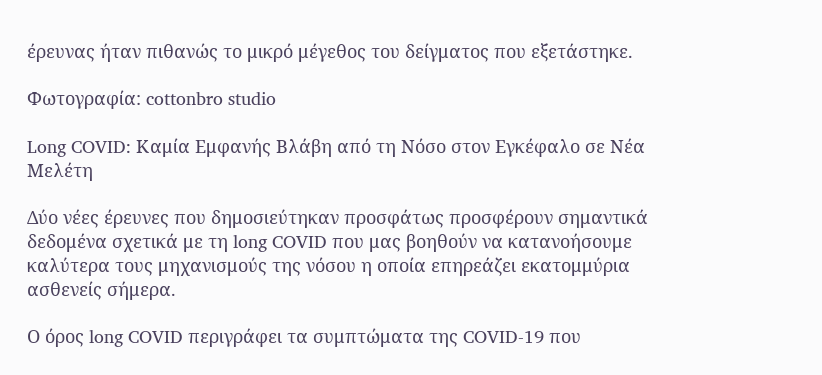έρευνας ήταν πιθανώς το μικρό μέγεθος του δείγματος που εξετάστηκε.

Φωτογραφία: cottonbro studio

Long COVID: Καμία Εμφανής Βλάβη από τη Νόσο στον Εγκέφαλο σε Νέα Μελέτη

Δύο νέες έρευνες που δημοσιεύτηκαν προσφάτως προσφέρουν σημαντικά δεδομένα σχετικά με τη long COVID που μας βοηθούν να κατανοήσουμε καλύτερα τους μηχανισμούς της νόσου η οποία επηρεάζει εκατομμύρια ασθενείς σήμερα.

Ο όρος long COVID περιγράφει τα συμπτώματα της COVID-19 που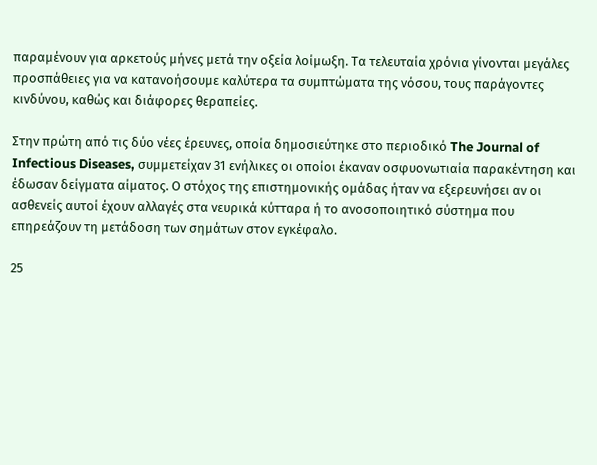παραμένουν για αρκετούς μήνες μετά την οξεία λοίμωξη. Τα τελευταία χρόνια γίνονται μεγάλες προσπάθειες για να κατανοήσουμε καλύτερα τα συμπτώματα της νόσου, τους παράγοντες κινδύνου, καθώς και διάφορες θεραπείες.

Στην πρώτη από τις δύο νέες έρευνες, οποία δημοσιεύτηκε στο περιοδικό The Journal of Infectious Diseases, συμμετείχαν 31 ενήλικες οι οποίοι έκαναν οσφυονωτιαία παρακέντηση και έδωσαν δείγματα αίματος. Ο στόχος της επιστημονικής ομάδας ήταν να εξερευνήσει αν οι ασθενείς αυτοί έχουν αλλαγές στα νευρικά κύτταρα ή το ανοσοποιητικό σύστημα που επηρεάζουν τη μετάδοση των σημάτων στον εγκέφαλο.

25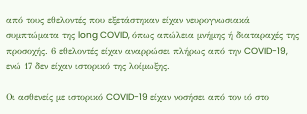από τους εθελοντές που εξετάστηκαν είχαν νευρογνωσιακά συμπτώματα της long COVID, όπως απώλεια μνήμης ή διαταραχές της προσοχής. 6 εθελοντές είχαν αναρρώσει πλήρως από την COVID-19, ενώ 17 δεν είχαν ιστορικό της λοίμωξης.

Οι ασθενείς με ιστορικό COVID-19 είχαν νοσήσει από τον ιό στο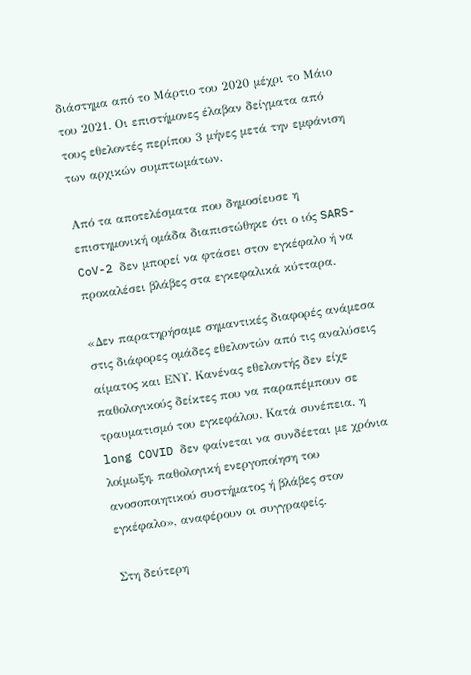διάστημα από το Μάρτιο του 2020 μέχρι το Μάιο του 2021. Οι επιστήμονες έλαβαν δείγματα από τους εθελοντές περίπου 3 μήνες μετά την εμφάνιση των αρχικών συμπτωμάτων.

Από τα αποτελέσματα που δημοσίευσε η επιστημονική ομάδα διαπιστώθηκε ότι ο ιός SARS-CoV-2 δεν μπορεί να φτάσει στον εγκέφαλο ή να προκαλέσει βλάβες στα εγκεφαλικά κύτταρα.

«Δεν παρατηρήσαμε σημαντικές διαφορές ανάμεσα στις διάφορες ομάδες εθελοντών από τις αναλύσεις αίματος και ΕΝΥ. Κανένας εθελοντής δεν είχε παθολογικούς δείκτες που να παραπέμπουν σε τραυματισμό του εγκεφάλου. Κατά συνέπεια, η long COVID δεν φαίνεται να συνδέεται με χρόνια λοίμωξη, παθολογική ενεργοποίηση του ανοσοποιητικού συστήματος ή βλάβες στον εγκέφαλο», αναφέρουν οι συγγραφείς.

Στη δεύτερη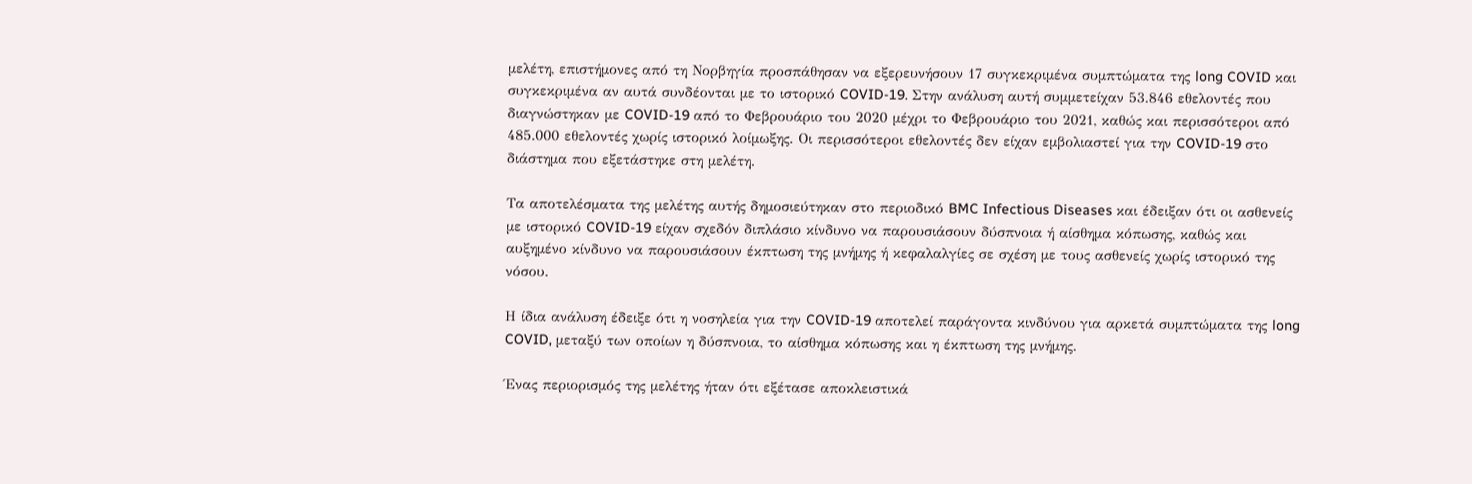μελέτη, επιστήμονες από τη Νορβηγία προσπάθησαν να εξερευνήσουν 17 συγκεκριμένα συμπτώματα της long COVID και συγκεκριμένα αν αυτά συνδέονται με το ιστορικό COVID-19. Στην ανάλυση αυτή συμμετείχαν 53.846 εθελοντές που διαγνώστηκαν με COVID-19 από το Φεβρουάριο του 2020 μέχρι το Φεβρουάριο του 2021, καθώς και περισσότεροι από 485.000 εθελοντές χωρίς ιστορικό λοίμωξης. Οι περισσότεροι εθελοντές δεν είχαν εμβολιαστεί για την COVID-19 στο διάστημα που εξετάστηκε στη μελέτη.

Τα αποτελέσματα της μελέτης αυτής δημοσιεύτηκαν στο περιοδικό BMC Infectious Diseases και έδειξαν ότι οι ασθενείς με ιστορικό COVID-19 είχαν σχεδόν διπλάσιο κίνδυνο να παρουσιάσουν δύσπνοια ή αίσθημα κόπωσης, καθώς και αυξημένο κίνδυνο να παρουσιάσουν έκπτωση της μνήμης ή κεφαλαλγίες σε σχέση με τους ασθενείς χωρίς ιστορικό της νόσου.

Η ίδια ανάλυση έδειξε ότι η νοσηλεία για την COVID-19 αποτελεί παράγοντα κινδύνου για αρκετά συμπτώματα της long COVID, μεταξύ των οποίων η δύσπνοια, το αίσθημα κόπωσης και η έκπτωση της μνήμης.

Ένας περιορισμός της μελέτης ήταν ότι εξέτασε αποκλειστικά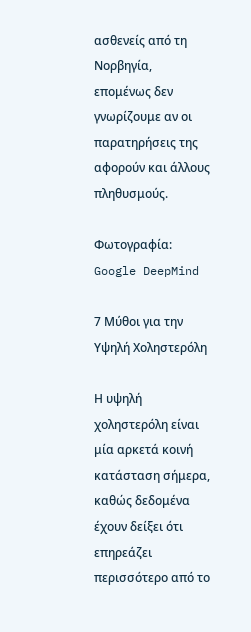ασθενείς από τη Νορβηγία, επομένως δεν γνωρίζουμε αν οι παρατηρήσεις της αφορούν και άλλους πληθυσμούς.

Φωτογραφία: Google DeepMind

7 Μύθοι για την Υψηλή Χοληστερόλη

Η υψηλή χοληστερόλη είναι μία αρκετά κοινή κατάσταση σήμερα, καθώς δεδομένα έχουν δείξει ότι επηρεάζει περισσότερο από το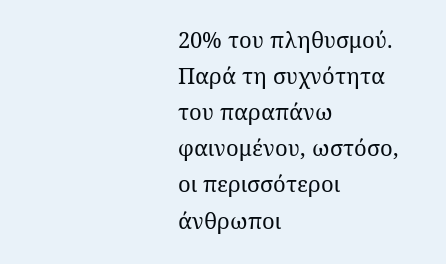20% του πληθυσμού. Παρά τη συχνότητα του παραπάνω φαινομένου, ωστόσο, οι περισσότεροι άνθρωποι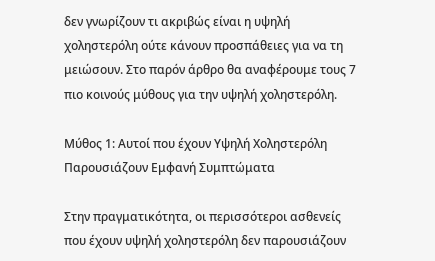δεν γνωρίζουν τι ακριβώς είναι η υψηλή χοληστερόλη ούτε κάνουν προσπάθειες για να τη μειώσουν. Στο παρόν άρθρο θα αναφέρουμε τους 7 πιο κοινούς μύθους για την υψηλή χοληστερόλη.

Μύθος 1: Αυτοί που έχουν Υψηλή Χοληστερόλη Παρουσιάζουν Εμφανή Συμπτώματα

Στην πραγματικότητα, οι περισσότεροι ασθενείς που έχουν υψηλή χοληστερόλη δεν παρουσιάζουν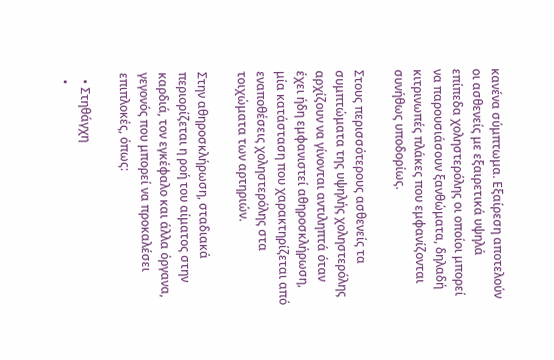κανένα σύμπτωμα. Εξαίρεση αποτελούν οι ασθενείς με εξαιρετικά υψηλά επίπεδα χοληστερόλης οι οποίοι μπορεί να παρουσιάσουν ξανθώματα, δηλαδή κιτρινωπές πλάκες που εμφανίζονται συνήθως υποδορίως.

Στους περισσότερους ασθενείς τα συμπτώματα της υψηλής χοληστερόλης αρχίζουν να γίνονται αντιληπτά όταν έχει ήδη εμφανιστεί αθηροσκλήρωση, μία κατάσταση που χαρακτηρίζεται από εναποθέσεις χοληστερόλης στα τοιχώματα των αρτηριών.

Στην αθηροσκλήρωση, σταδιακά περιορίζεται η ροή του αίματος στην καρδιά, τον εγκέφαλο και άλλα όργανα, γεγονός που μπορεί να προκαλέσει επιπλοκές, όπως:

  • Στηθάγχη
  •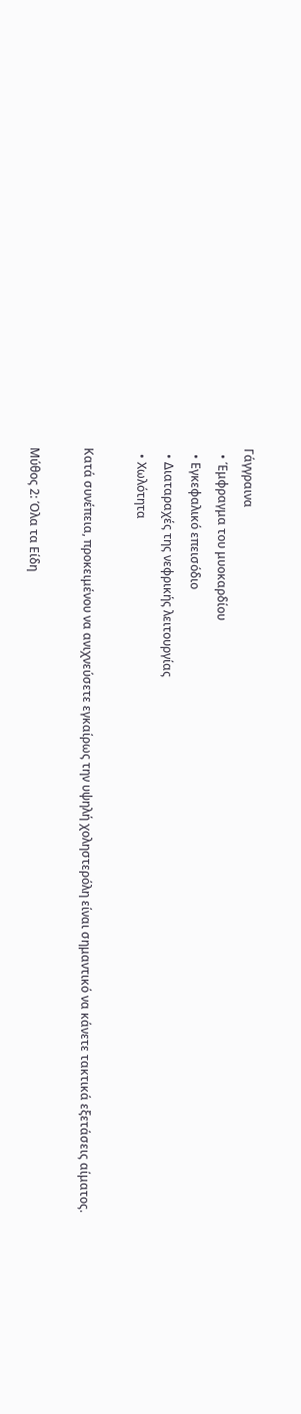Γάγγραινα
  • Έμφραγμα του μυοκαρδίου
  • Εγκεφαλικό επεισόδιο
  • Διαταραχές της νεφρικής λειτουργίας
  • Χωλότητα

Κατά συνέπεια, προκειμένου να ανιχνεύσετε εγκαίρως την υψηλή χοληστερόλη είναι σημαντικό να κάνετε τακτικά εξετάσεις αίματος.

Μύθος 2: Όλα τα Είδη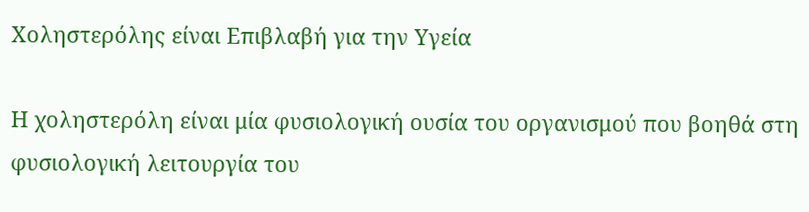Χοληστερόλης είναι Επιβλαβή για την Υγεία

Η χοληστερόλη είναι μία φυσιολογική ουσία του οργανισμού που βοηθά στη φυσιολογική λειτουργία του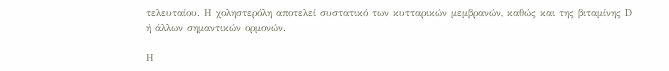τελευταίου. Η χοληστερόλη αποτελεί συστατικό των κυτταρικών μεμβρανών, καθώς και της βιταμίνης D ή άλλων σημαντικών ορμονών.

Η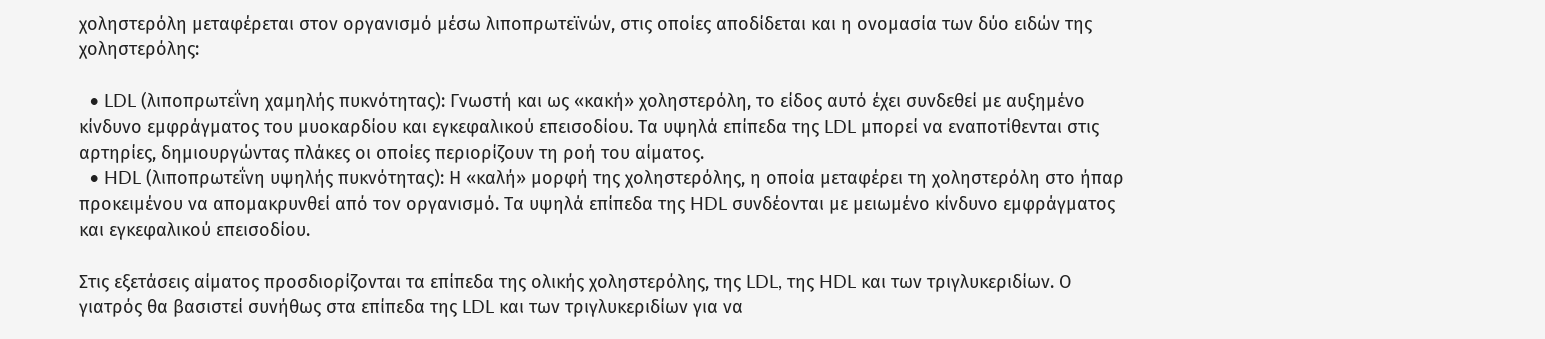χοληστερόλη μεταφέρεται στον οργανισμό μέσω λιποπρωτεϊνών, στις οποίες αποδίδεται και η ονομασία των δύο ειδών της χοληστερόλης:

  • LDL (λιποπρωτεΐνη χαμηλής πυκνότητας): Γνωστή και ως «κακή» χοληστερόλη, το είδος αυτό έχει συνδεθεί με αυξημένο κίνδυνο εμφράγματος του μυοκαρδίου και εγκεφαλικού επεισοδίου. Τα υψηλά επίπεδα της LDL μπορεί να εναποτίθενται στις αρτηρίες, δημιουργώντας πλάκες οι οποίες περιορίζουν τη ροή του αίματος.
  • HDL (λιποπρωτεΐνη υψηλής πυκνότητας): Η «καλή» μορφή της χοληστερόλης, η οποία μεταφέρει τη χοληστερόλη στο ήπαρ προκειμένου να απομακρυνθεί από τον οργανισμό. Τα υψηλά επίπεδα της HDL συνδέονται με μειωμένο κίνδυνο εμφράγματος και εγκεφαλικού επεισοδίου.

Στις εξετάσεις αίματος προσδιορίζονται τα επίπεδα της ολικής χοληστερόλης, της LDL, της HDL και των τριγλυκεριδίων. Ο γιατρός θα βασιστεί συνήθως στα επίπεδα της LDL και των τριγλυκεριδίων για να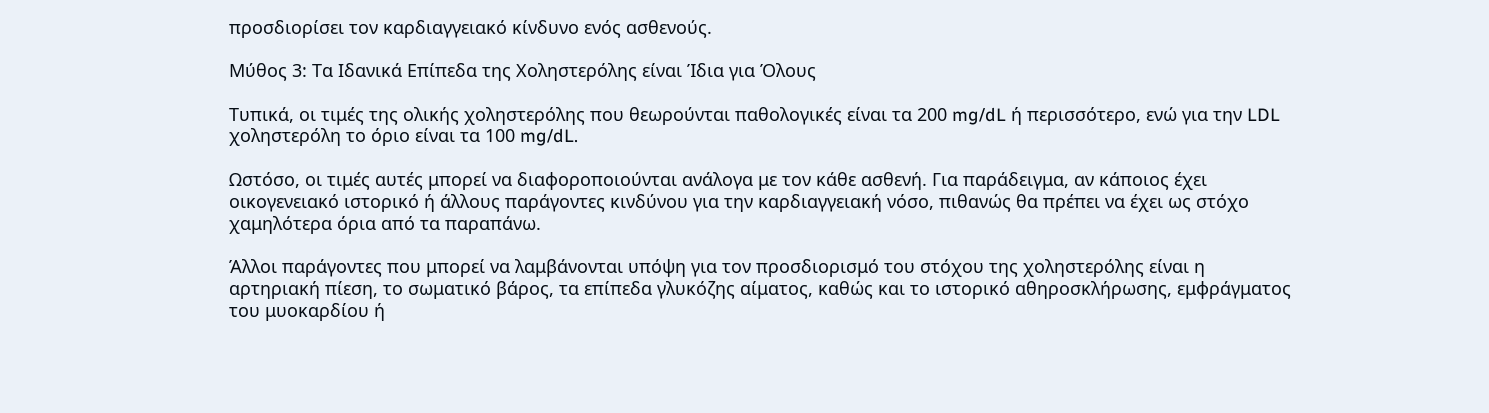προσδιορίσει τον καρδιαγγειακό κίνδυνο ενός ασθενούς.

Μύθος 3: Τα Ιδανικά Επίπεδα της Χοληστερόλης είναι Ίδια για Όλους

Τυπικά, οι τιμές της ολικής χοληστερόλης που θεωρούνται παθολογικές είναι τα 200 mg/dL ή περισσότερο, ενώ για την LDL χοληστερόλη το όριο είναι τα 100 mg/dL.

Ωστόσο, οι τιμές αυτές μπορεί να διαφοροποιούνται ανάλογα με τον κάθε ασθενή. Για παράδειγμα, αν κάποιος έχει οικογενειακό ιστορικό ή άλλους παράγοντες κινδύνου για την καρδιαγγειακή νόσο, πιθανώς θα πρέπει να έχει ως στόχο χαμηλότερα όρια από τα παραπάνω.

Άλλοι παράγοντες που μπορεί να λαμβάνονται υπόψη για τον προσδιορισμό του στόχου της χοληστερόλης είναι η αρτηριακή πίεση, το σωματικό βάρος, τα επίπεδα γλυκόζης αίματος, καθώς και το ιστορικό αθηροσκλήρωσης, εμφράγματος του μυοκαρδίου ή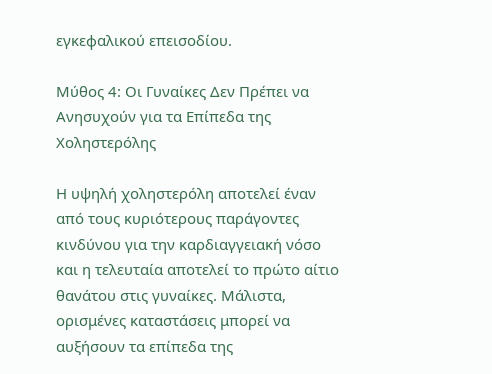εγκεφαλικού επεισοδίου.

Μύθος 4: Οι Γυναίκες Δεν Πρέπει να Ανησυχούν για τα Επίπεδα της Χοληστερόλης

Η υψηλή χοληστερόλη αποτελεί έναν από τους κυριότερους παράγοντες κινδύνου για την καρδιαγγειακή νόσο και η τελευταία αποτελεί το πρώτο αίτιο θανάτου στις γυναίκες. Μάλιστα, ορισμένες καταστάσεις μπορεί να αυξήσουν τα επίπεδα της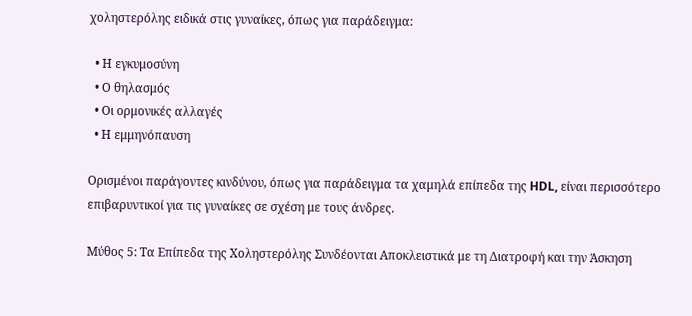χοληστερόλης ειδικά στις γυναίκες, όπως για παράδειγμα:

  • Η εγκυμοσύνη
  • Ο θηλασμός
  • Οι ορμονικές αλλαγές
  • Η εμμηνόπαυση

Ορισμένοι παράγοντες κινδύνου, όπως για παράδειγμα τα χαμηλά επίπεδα της HDL, είναι περισσότερο επιβαρυντικοί για τις γυναίκες σε σχέση με τους άνδρες.

Μύθος 5: Τα Επίπεδα της Χοληστερόλης Συνδέονται Αποκλειστικά με τη Διατροφή και την Άσκηση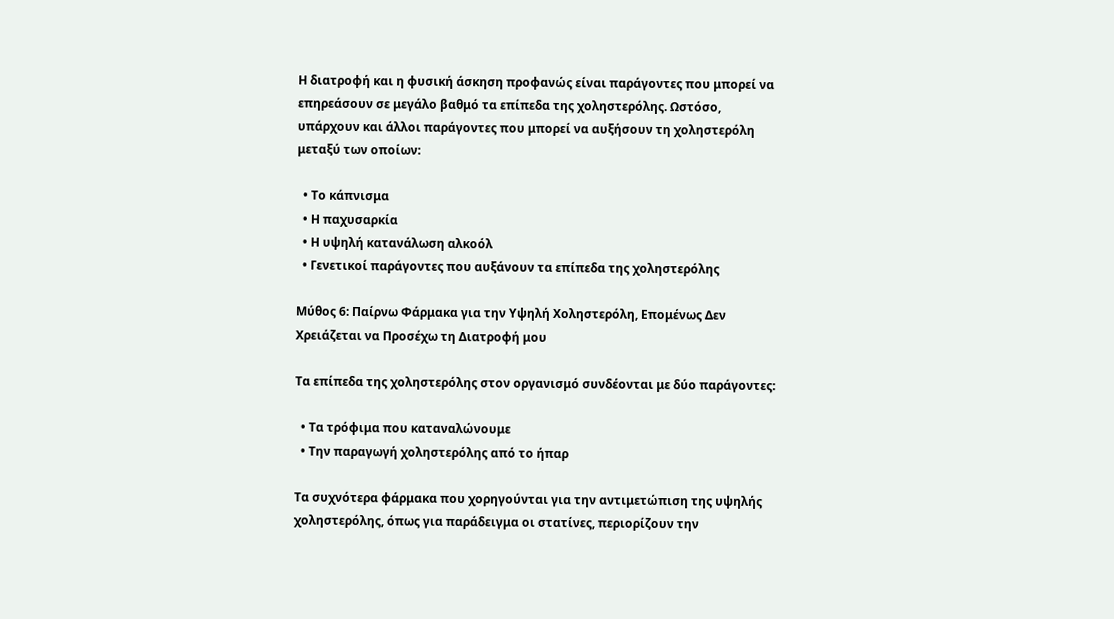Η διατροφή και η φυσική άσκηση προφανώς είναι παράγοντες που μπορεί να επηρεάσουν σε μεγάλο βαθμό τα επίπεδα της χοληστερόλης. Ωστόσο, υπάρχουν και άλλοι παράγοντες που μπορεί να αυξήσουν τη χοληστερόλη μεταξύ των οποίων:

  • Το κάπνισμα
  • Η παχυσαρκία
  • Η υψηλή κατανάλωση αλκοόλ
  • Γενετικοί παράγοντες που αυξάνουν τα επίπεδα της χοληστερόλης

Μύθος 6: Παίρνω Φάρμακα για την Υψηλή Χοληστερόλη, Επομένως Δεν Χρειάζεται να Προσέχω τη Διατροφή μου

Τα επίπεδα της χοληστερόλης στον οργανισμό συνδέονται με δύο παράγοντες:

  • Τα τρόφιμα που καταναλώνουμε
  • Την παραγωγή χοληστερόλης από το ήπαρ

Τα συχνότερα φάρμακα που χορηγούνται για την αντιμετώπιση της υψηλής χοληστερόλης, όπως για παράδειγμα οι στατίνες, περιορίζουν την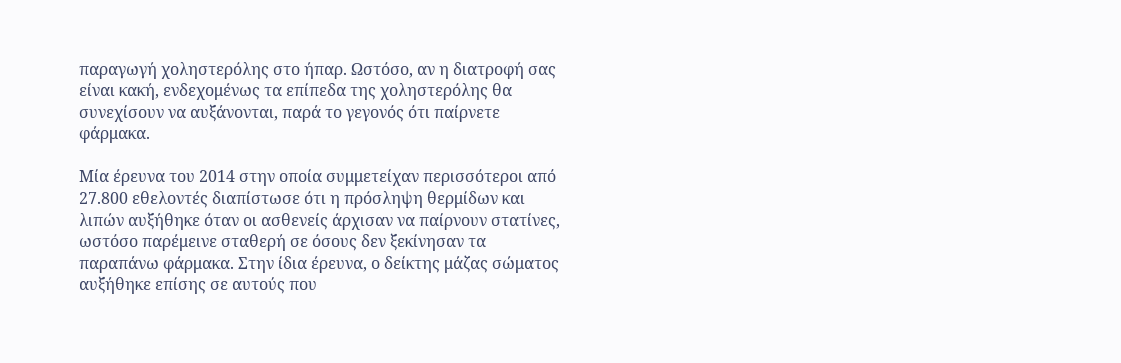παραγωγή χοληστερόλης στο ήπαρ. Ωστόσο, αν η διατροφή σας είναι κακή, ενδεχομένως τα επίπεδα της χοληστερόλης θα συνεχίσουν να αυξάνονται, παρά το γεγονός ότι παίρνετε φάρμακα.

Μία έρευνα του 2014 στην οποία συμμετείχαν περισσότεροι από 27.800 εθελοντές διαπίστωσε ότι η πρόσληψη θερμίδων και λιπών αυξήθηκε όταν οι ασθενείς άρχισαν να παίρνουν στατίνες, ωστόσο παρέμεινε σταθερή σε όσους δεν ξεκίνησαν τα παραπάνω φάρμακα. Στην ίδια έρευνα, ο δείκτης μάζας σώματος αυξήθηκε επίσης σε αυτούς που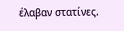έλαβαν στατίνες.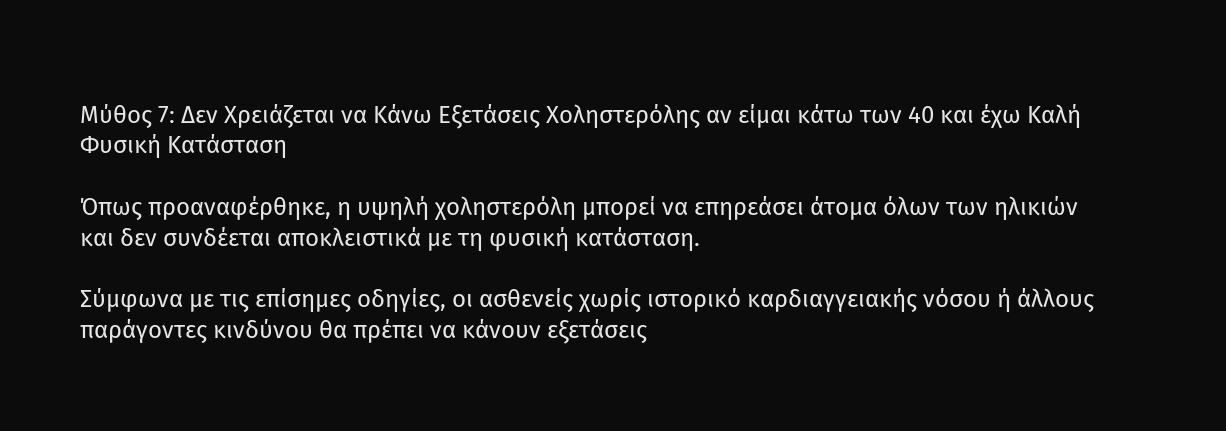Μύθος 7: Δεν Χρειάζεται να Κάνω Εξετάσεις Χοληστερόλης αν είμαι κάτω των 40 και έχω Καλή Φυσική Κατάσταση

Όπως προαναφέρθηκε, η υψηλή χοληστερόλη μπορεί να επηρεάσει άτομα όλων των ηλικιών και δεν συνδέεται αποκλειστικά με τη φυσική κατάσταση.

Σύμφωνα με τις επίσημες οδηγίες, οι ασθενείς χωρίς ιστορικό καρδιαγγειακής νόσου ή άλλους παράγοντες κινδύνου θα πρέπει να κάνουν εξετάσεις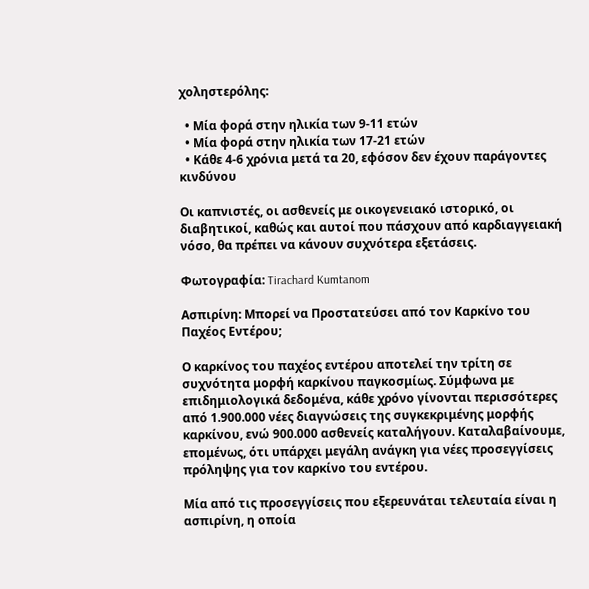χοληστερόλης:

  • Μία φορά στην ηλικία των 9-11 ετών
  • Μία φορά στην ηλικία των 17-21 ετών
  • Κάθε 4-6 χρόνια μετά τα 20, εφόσον δεν έχουν παράγοντες κινδύνου

Οι καπνιστές, οι ασθενείς με οικογενειακό ιστορικό, οι διαβητικοί, καθώς και αυτοί που πάσχουν από καρδιαγγειακή νόσο, θα πρέπει να κάνουν συχνότερα εξετάσεις.

Φωτογραφία: Tirachard Kumtanom

Ασπιρίνη: Μπορεί να Προστατεύσει από τον Καρκίνο του Παχέος Εντέρου;

Ο καρκίνος του παχέος εντέρου αποτελεί την τρίτη σε συχνότητα μορφή καρκίνου παγκοσμίως. Σύμφωνα με επιδημιολογικά δεδομένα, κάθε χρόνο γίνονται περισσότερες από 1.900.000 νέες διαγνώσεις της συγκεκριμένης μορφής καρκίνου, ενώ 900.000 ασθενείς καταλήγουν. Καταλαβαίνουμε, επομένως, ότι υπάρχει μεγάλη ανάγκη για νέες προσεγγίσεις πρόληψης για τον καρκίνο του εντέρου.

Μία από τις προσεγγίσεις που εξερευνάται τελευταία είναι η ασπιρίνη, η οποία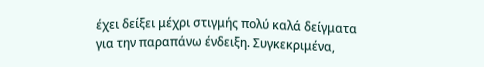έχει δείξει μέχρι στιγμής πολύ καλά δείγματα για την παραπάνω ένδειξη. Συγκεκριμένα,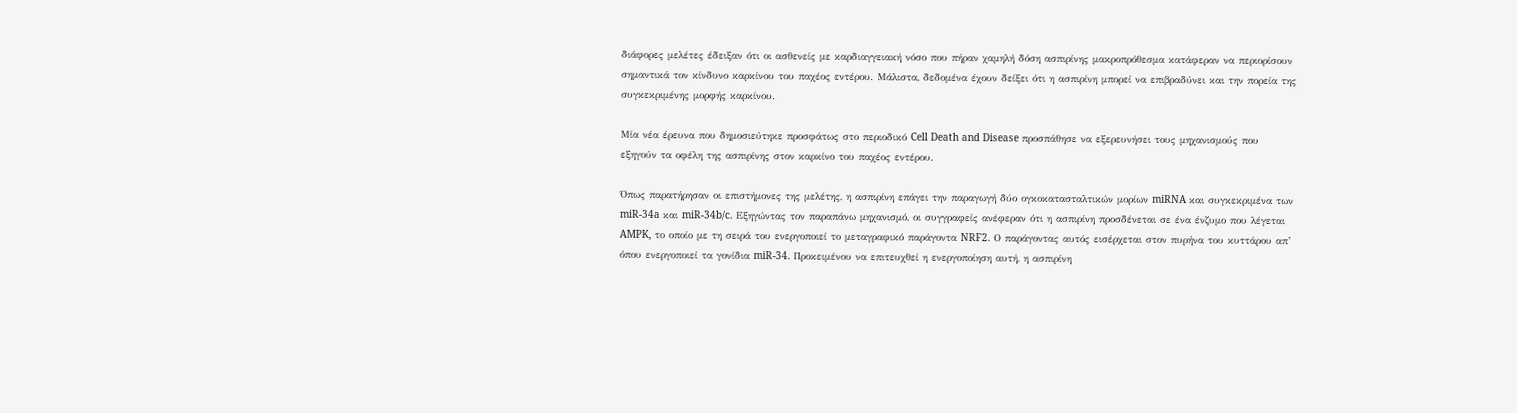διάφορες μελέτες έδειξαν ότι οι ασθενείς με καρδιαγγειακή νόσο που πήραν χαμηλή δόση ασπιρίνης μακροπρόθεσμα κατάφεραν να περιορίσουν σημαντικά τον κίνδυνο καρκίνου του παχέος εντέρου. Μάλιστα, δεδομένα έχουν δείξει ότι η ασπιρίνη μπορεί να επιβραδύνει και την πορεία της συγκεκριμένης μορφής καρκίνου.

Μία νέα έρευνα που δημοσιεύτηκε προσφάτως στο περιοδικό Cell Death and Disease προσπάθησε να εξερευνήσει τους μηχανισμούς που εξηγούν τα οφέλη της ασπιρίνης στον καρκίνο του παχέος εντέρου.

Όπως παρατήρησαν οι επιστήμονες της μελέτης, η ασπιρίνη επάγει την παραγωγή δύο ογκοκατασταλτικών μορίων miRNA και συγκεκριμένα των miR-34a και miR-34b/c. Εξηγώντας τον παραπάνω μηχανισμό, οι συγγραφείς ανέφεραν ότι η ασπιρίνη προσδένεται σε ένα ένζυμο που λέγεται AMPK, το οποίο με τη σειρά του ενεργοποιεί το μεταγραφικό παράγοντα NRF2. Ο παράγοντας αυτός εισέρχεται στον πυρήνα του κυττάρου απ’ όπου ενεργοποιεί τα γονίδια miR-34. Προκειμένου να επιτευχθεί η ενεργοποίηση αυτή, η ασπιρίνη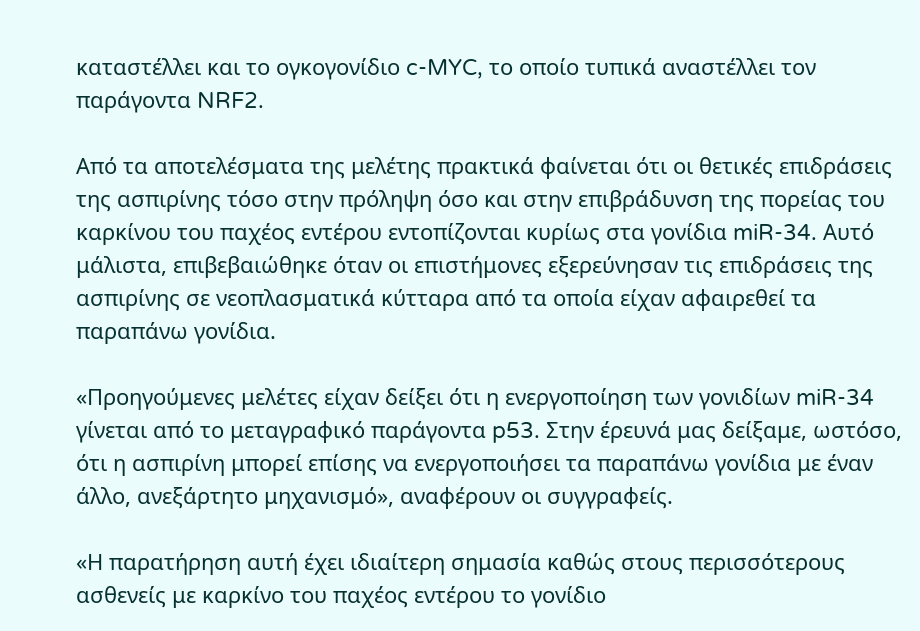καταστέλλει και το ογκογονίδιο c-MYC, το οποίο τυπικά αναστέλλει τον παράγοντα NRF2.

Από τα αποτελέσματα της μελέτης πρακτικά φαίνεται ότι οι θετικές επιδράσεις της ασπιρίνης τόσο στην πρόληψη όσο και στην επιβράδυνση της πορείας του καρκίνου του παχέος εντέρου εντοπίζονται κυρίως στα γονίδια miR-34. Αυτό μάλιστα, επιβεβαιώθηκε όταν οι επιστήμονες εξερεύνησαν τις επιδράσεις της ασπιρίνης σε νεοπλασματικά κύτταρα από τα οποία είχαν αφαιρεθεί τα παραπάνω γονίδια.

«Προηγούμενες μελέτες είχαν δείξει ότι η ενεργοποίηση των γονιδίων miR-34 γίνεται από το μεταγραφικό παράγοντα p53. Στην έρευνά μας δείξαμε, ωστόσο, ότι η ασπιρίνη μπορεί επίσης να ενεργοποιήσει τα παραπάνω γονίδια με έναν άλλο, ανεξάρτητο μηχανισμό», αναφέρουν οι συγγραφείς.

«Η παρατήρηση αυτή έχει ιδιαίτερη σημασία καθώς στους περισσότερους ασθενείς με καρκίνο του παχέος εντέρου το γονίδιο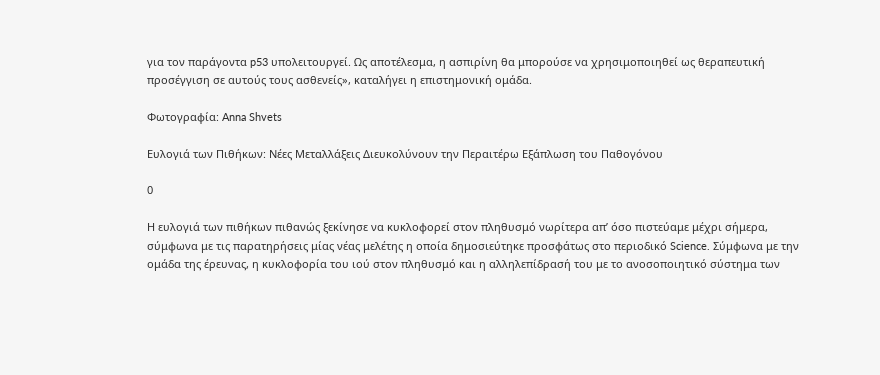για τον παράγοντα p53 υπολειτουργεί. Ως αποτέλεσμα, η ασπιρίνη θα μπορούσε να χρησιμοποιηθεί ως θεραπευτική προσέγγιση σε αυτούς τους ασθενείς», καταλήγει η επιστημονική ομάδα.

Φωτογραφία: Anna Shvets

Ευλογιά των Πιθήκων: Νέες Μεταλλάξεις Διευκολύνουν την Περαιτέρω Εξάπλωση του Παθογόνου

0

Η ευλογιά των πιθήκων πιθανώς ξεκίνησε να κυκλοφορεί στον πληθυσμό νωρίτερα απ’ όσο πιστεύαμε μέχρι σήμερα, σύμφωνα με τις παρατηρήσεις μίας νέας μελέτης η οποία δημοσιεύτηκε προσφάτως στο περιοδικό Science. Σύμφωνα με την ομάδα της έρευνας, η κυκλοφορία του ιού στον πληθυσμό και η αλληλεπίδρασή του με το ανοσοποιητικό σύστημα των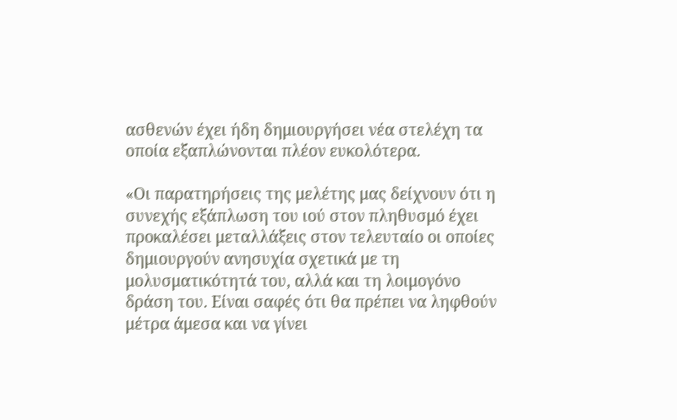ασθενών έχει ήδη δημιουργήσει νέα στελέχη τα οποία εξαπλώνονται πλέον ευκολότερα.

«Οι παρατηρήσεις της μελέτης μας δείχνουν ότι η συνεχής εξάπλωση του ιού στον πληθυσμό έχει προκαλέσει μεταλλάξεις στον τελευταίο οι οποίες δημιουργούν ανησυχία σχετικά με τη μολυσματικότητά του, αλλά και τη λοιμογόνο δράση του. Είναι σαφές ότι θα πρέπει να ληφθούν μέτρα άμεσα και να γίνει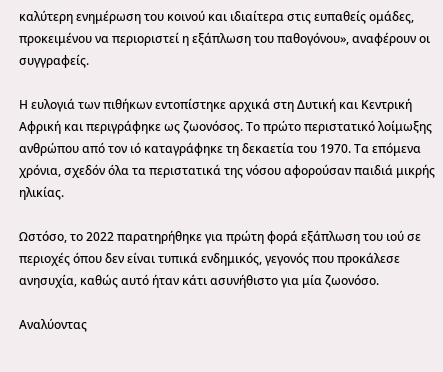καλύτερη ενημέρωση του κοινού και ιδιαίτερα στις ευπαθείς ομάδες, προκειμένου να περιοριστεί η εξάπλωση του παθογόνου», αναφέρουν οι συγγραφείς.

Η ευλογιά των πιθήκων εντοπίστηκε αρχικά στη Δυτική και Κεντρική Αφρική και περιγράφηκε ως ζωονόσος. Το πρώτο περιστατικό λοίμωξης ανθρώπου από τον ιό καταγράφηκε τη δεκαετία του 1970. Τα επόμενα χρόνια, σχεδόν όλα τα περιστατικά της νόσου αφορούσαν παιδιά μικρής ηλικίας.

Ωστόσο, το 2022 παρατηρήθηκε για πρώτη φορά εξάπλωση του ιού σε περιοχές όπου δεν είναι τυπικά ενδημικός, γεγονός που προκάλεσε ανησυχία, καθώς αυτό ήταν κάτι ασυνήθιστο για μία ζωονόσο.

Αναλύοντας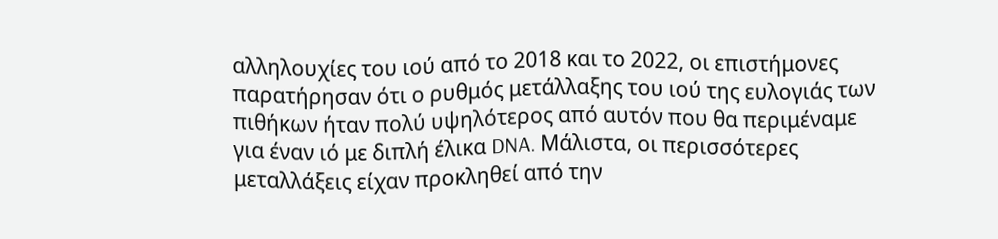αλληλουχίες του ιού από το 2018 και το 2022, οι επιστήμονες παρατήρησαν ότι ο ρυθμός μετάλλαξης του ιού της ευλογιάς των πιθήκων ήταν πολύ υψηλότερος από αυτόν που θα περιμέναμε για έναν ιό με διπλή έλικα DNA. Μάλιστα, οι περισσότερες μεταλλάξεις είχαν προκληθεί από την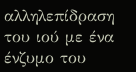αλληλεπίδραση του ιού με ένα ένζυμο του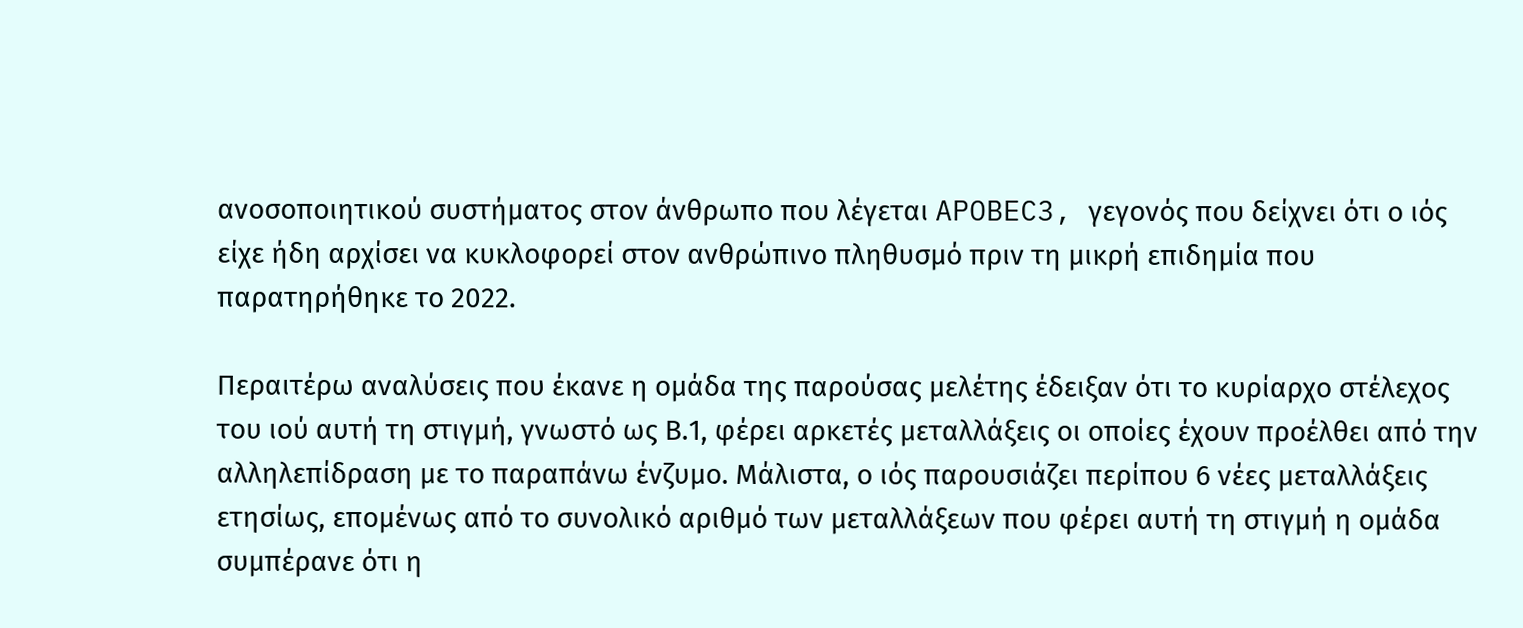ανοσοποιητικού συστήματος στον άνθρωπο που λέγεται APOBEC3, γεγονός που δείχνει ότι ο ιός είχε ήδη αρχίσει να κυκλοφορεί στον ανθρώπινο πληθυσμό πριν τη μικρή επιδημία που παρατηρήθηκε το 2022.

Περαιτέρω αναλύσεις που έκανε η ομάδα της παρούσας μελέτης έδειξαν ότι το κυρίαρχο στέλεχος του ιού αυτή τη στιγμή, γνωστό ως Β.1, φέρει αρκετές μεταλλάξεις οι οποίες έχουν προέλθει από την αλληλεπίδραση με το παραπάνω ένζυμο. Μάλιστα, ο ιός παρουσιάζει περίπου 6 νέες μεταλλάξεις ετησίως, επομένως από το συνολικό αριθμό των μεταλλάξεων που φέρει αυτή τη στιγμή η ομάδα συμπέρανε ότι η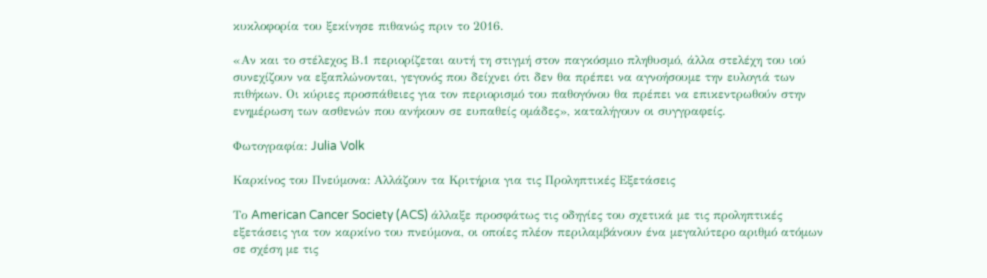κυκλοφορία του ξεκίνησε πιθανώς πριν το 2016.

«Αν και το στέλεχος Β.1 περιορίζεται αυτή τη στιγμή στον παγκόσμιο πληθυσμό, άλλα στελέχη του ιού συνεχίζουν να εξαπλώνονται, γεγονός που δείχνει ότι δεν θα πρέπει να αγνοήσουμε την ευλογιά των πιθήκων. Οι κύριες προσπάθειες για τον περιορισμό του παθογόνου θα πρέπει να επικεντρωθούν στην ενημέρωση των ασθενών που ανήκουν σε ευπαθείς ομάδες», καταλήγουν οι συγγραφείς.

Φωτογραφία: Julia Volk

Καρκίνος του Πνεύμονα: Αλλάζουν τα Κριτήρια για τις Προληπτικές Εξετάσεις

Το American Cancer Society (ACS) άλλαξε προσφάτως τις οδηγίες του σχετικά με τις προληπτικές εξετάσεις για τον καρκίνο του πνεύμονα, οι οποίες πλέον περιλαμβάνουν ένα μεγαλύτερο αριθμό ατόμων σε σχέση με τις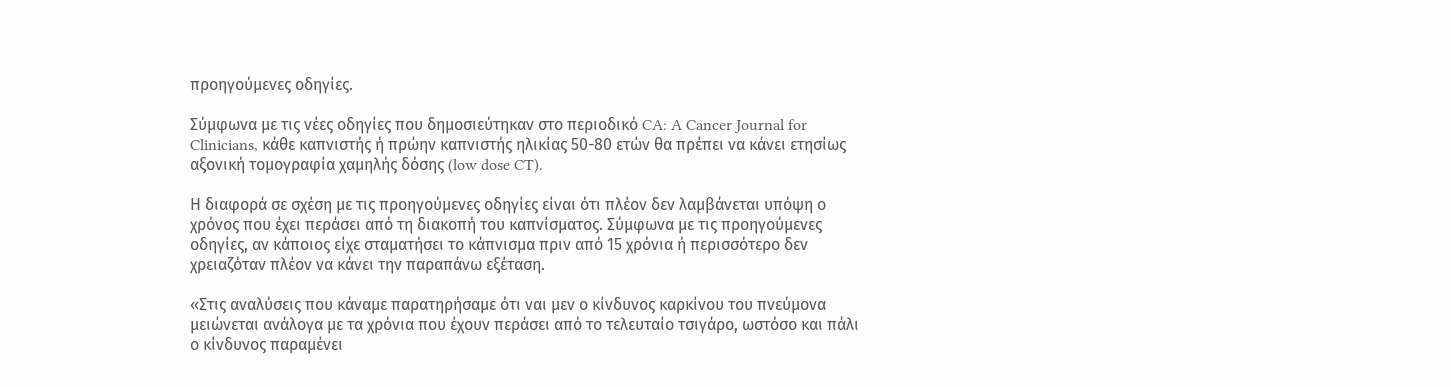προηγούμενες οδηγίες.

Σύμφωνα με τις νέες οδηγίες που δημοσιεύτηκαν στο περιοδικό CA: A Cancer Journal for Clinicians, κάθε καπνιστής ή πρώην καπνιστής ηλικίας 50-80 ετών θα πρέπει να κάνει ετησίως αξονική τομογραφία χαμηλής δόσης (low dose CT).

Η διαφορά σε σχέση με τις προηγούμενες οδηγίες είναι ότι πλέον δεν λαμβάνεται υπόψη ο χρόνος που έχει περάσει από τη διακοπή του καπνίσματος. Σύμφωνα με τις προηγούμενες οδηγίες, αν κάποιος είχε σταματήσει το κάπνισμα πριν από 15 χρόνια ή περισσότερο δεν χρειαζόταν πλέον να κάνει την παραπάνω εξέταση.

«Στις αναλύσεις που κάναμε παρατηρήσαμε ότι ναι μεν ο κίνδυνος καρκίνου του πνεύμονα μειώνεται ανάλογα με τα χρόνια που έχουν περάσει από το τελευταίο τσιγάρο, ωστόσο και πάλι ο κίνδυνος παραμένει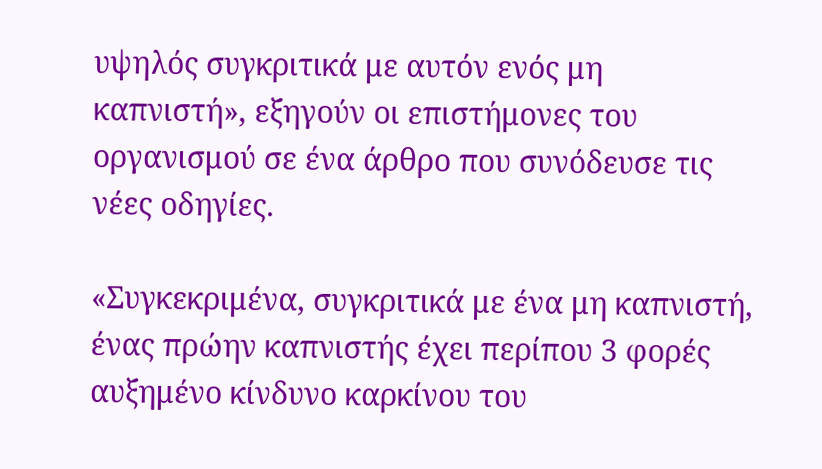υψηλός συγκριτικά με αυτόν ενός μη καπνιστή», εξηγούν οι επιστήμονες του οργανισμού σε ένα άρθρο που συνόδευσε τις νέες οδηγίες.

«Συγκεκριμένα, συγκριτικά με ένα μη καπνιστή, ένας πρώην καπνιστής έχει περίπου 3 φορές αυξημένο κίνδυνο καρκίνου του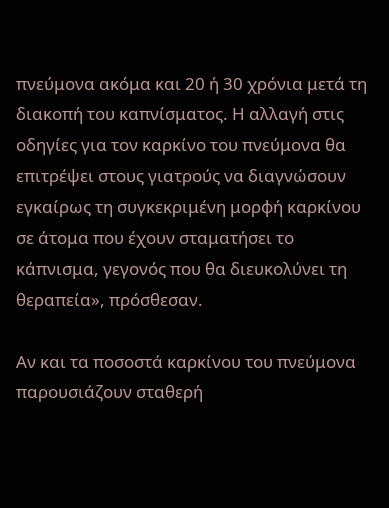πνεύμονα ακόμα και 20 ή 30 χρόνια μετά τη διακοπή του καπνίσματος. Η αλλαγή στις οδηγίες για τον καρκίνο του πνεύμονα θα επιτρέψει στους γιατρούς να διαγνώσουν εγκαίρως τη συγκεκριμένη μορφή καρκίνου σε άτομα που έχουν σταματήσει το κάπνισμα, γεγονός που θα διευκολύνει τη θεραπεία», πρόσθεσαν.

Αν και τα ποσοστά καρκίνου του πνεύμονα παρουσιάζουν σταθερή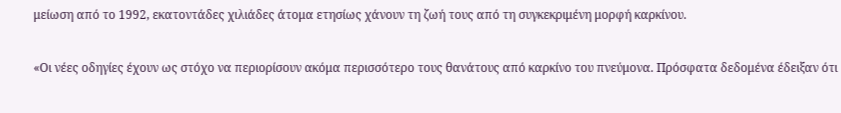μείωση από το 1992, εκατοντάδες χιλιάδες άτομα ετησίως χάνουν τη ζωή τους από τη συγκεκριμένη μορφή καρκίνου.

«Οι νέες οδηγίες έχουν ως στόχο να περιορίσουν ακόμα περισσότερο τους θανάτους από καρκίνο του πνεύμονα. Πρόσφατα δεδομένα έδειξαν ότι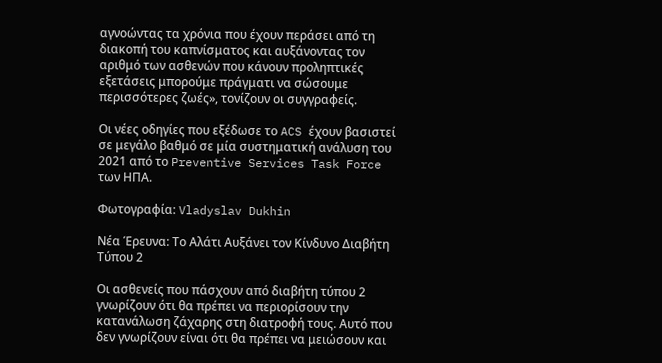αγνοώντας τα χρόνια που έχουν περάσει από τη διακοπή του καπνίσματος και αυξάνοντας τον αριθμό των ασθενών που κάνουν προληπτικές εξετάσεις μπορούμε πράγματι να σώσουμε περισσότερες ζωές», τονίζουν οι συγγραφείς.

Οι νέες οδηγίες που εξέδωσε το ACS έχουν βασιστεί σε μεγάλο βαθμό σε μία συστηματική ανάλυση του 2021 από το Preventive Services Task Force των ΗΠΑ.

Φωτογραφία: Vladyslav Dukhin

Νέα Έρευνα: Το Αλάτι Αυξάνει τον Κίνδυνο Διαβήτη Τύπου 2

Οι ασθενείς που πάσχουν από διαβήτη τύπου 2 γνωρίζουν ότι θα πρέπει να περιορίσουν την κατανάλωση ζάχαρης στη διατροφή τους. Αυτό που δεν γνωρίζουν είναι ότι θα πρέπει να μειώσουν και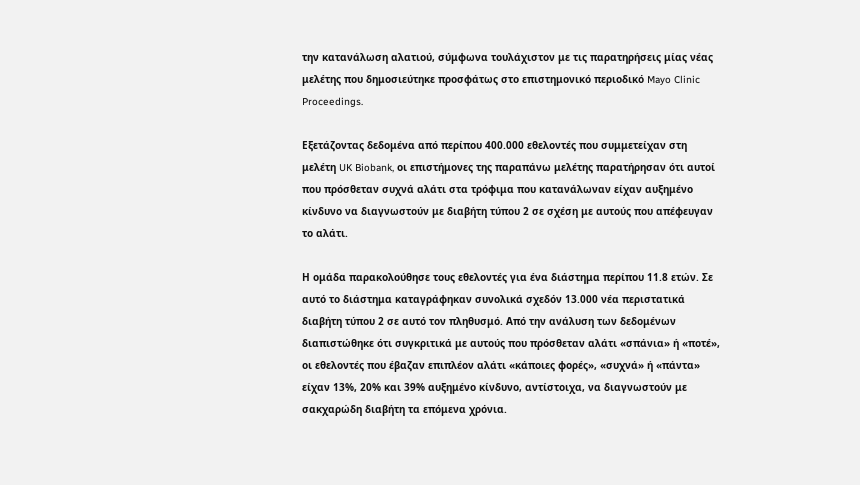την κατανάλωση αλατιού, σύμφωνα τουλάχιστον με τις παρατηρήσεις μίας νέας μελέτης που δημοσιεύτηκε προσφάτως στο επιστημονικό περιοδικό Mayo Clinic Proceedings.

Εξετάζοντας δεδομένα από περίπου 400.000 εθελοντές που συμμετείχαν στη μελέτη UK Biobank, οι επιστήμονες της παραπάνω μελέτης παρατήρησαν ότι αυτοί που πρόσθεταν συχνά αλάτι στα τρόφιμα που κατανάλωναν είχαν αυξημένο κίνδυνο να διαγνωστούν με διαβήτη τύπου 2 σε σχέση με αυτούς που απέφευγαν το αλάτι.

Η ομάδα παρακολούθησε τους εθελοντές για ένα διάστημα περίπου 11.8 ετών. Σε αυτό το διάστημα καταγράφηκαν συνολικά σχεδόν 13.000 νέα περιστατικά διαβήτη τύπου 2 σε αυτό τον πληθυσμό. Από την ανάλυση των δεδομένων διαπιστώθηκε ότι συγκριτικά με αυτούς που πρόσθεταν αλάτι «σπάνια» ή «ποτέ», οι εθελοντές που έβαζαν επιπλέον αλάτι «κάποιες φορές», «συχνά» ή «πάντα» είχαν 13%, 20% και 39% αυξημένο κίνδυνο, αντίστοιχα, να διαγνωστούν με σακχαρώδη διαβήτη τα επόμενα χρόνια.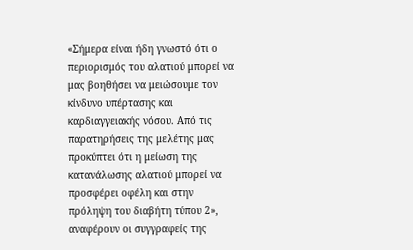«Σήμερα είναι ήδη γνωστό ότι ο περιορισμός του αλατιού μπορεί να μας βοηθήσει να μειώσουμε τον κίνδυνο υπέρτασης και καρδιαγγειακής νόσου. Από τις παρατηρήσεις της μελέτης μας προκύπτει ότι η μείωση της κατανάλωσης αλατιού μπορεί να προσφέρει οφέλη και στην πρόληψη του διαβήτη τύπου 2», αναφέρουν οι συγγραφείς της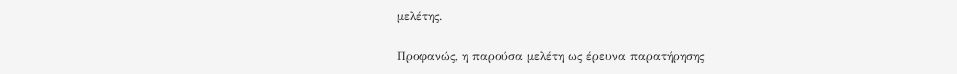μελέτης.

Προφανώς, η παρούσα μελέτη ως έρευνα παρατήρησης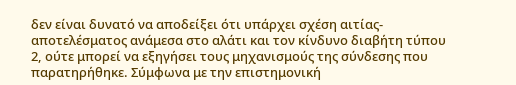δεν είναι δυνατό να αποδείξει ότι υπάρχει σχέση αιτίας-αποτελέσματος ανάμεσα στο αλάτι και τον κίνδυνο διαβήτη τύπου 2, ούτε μπορεί να εξηγήσει τους μηχανισμούς της σύνδεσης που παρατηρήθηκε. Σύμφωνα με την επιστημονική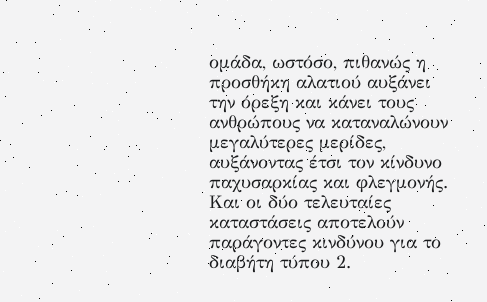ομάδα, ωστόσο, πιθανώς η προσθήκη αλατιού αυξάνει την όρεξη και κάνει τους ανθρώπους να καταναλώνουν μεγαλύτερες μερίδες, αυξάνοντας έτσι τον κίνδυνο παχυσαρκίας και φλεγμονής. Και οι δύο τελευταίες καταστάσεις αποτελούν παράγοντες κινδύνου για το διαβήτη τύπου 2.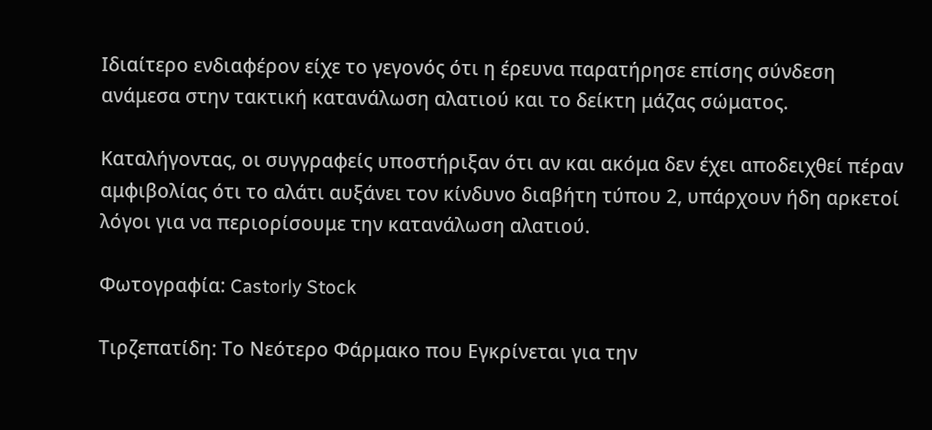Ιδιαίτερο ενδιαφέρον είχε το γεγονός ότι η έρευνα παρατήρησε επίσης σύνδεση ανάμεσα στην τακτική κατανάλωση αλατιού και το δείκτη μάζας σώματος.

Καταλήγοντας, οι συγγραφείς υποστήριξαν ότι αν και ακόμα δεν έχει αποδειχθεί πέραν αμφιβολίας ότι το αλάτι αυξάνει τον κίνδυνο διαβήτη τύπου 2, υπάρχουν ήδη αρκετοί λόγοι για να περιορίσουμε την κατανάλωση αλατιού.

Φωτογραφία: Castorly Stock

Τιρζεπατίδη: Το Νεότερο Φάρμακο που Εγκρίνεται για την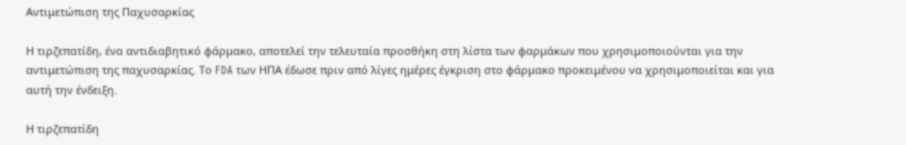Αντιμετώπιση της Παχυσαρκίας

Η τιρζεπατίδη, ένα αντιδιαβητικό φάρμακο, αποτελεί την τελευταία προσθήκη στη λίστα των φαρμάκων που χρησιμοποιούνται για την αντιμετώπιση της παχυσαρκίας. Το FDA των ΗΠΑ έδωσε πριν από λίγες ημέρες έγκριση στο φάρμακο προκειμένου να χρησιμοποιείται και για αυτή την ένδειξη.

Η τιρζεπατίδη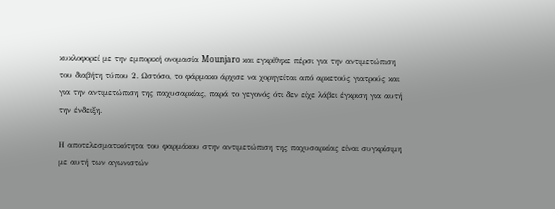κυκλοφορεί με την εμπορική ονομασία Mounjaro και εγκρίθηκε πέρσι για την αντιμετώπιση του διαβήτη τύπου 2. Ωστόσο, το φάρμακο άρχισε να χορηγείται από αρκετούς γιατρούς και για την αντιμετώπιση της παχυσαρκίας, παρά το γεγονός ότι δεν είχε λάβει έγκριση για αυτή την ένδειξη.

Η αποτελεσματικότητα του φαρμάκου στην αντιμετώπιση της παχυσαρκίας είναι συγκρίσιμη με αυτή των αγωνιστών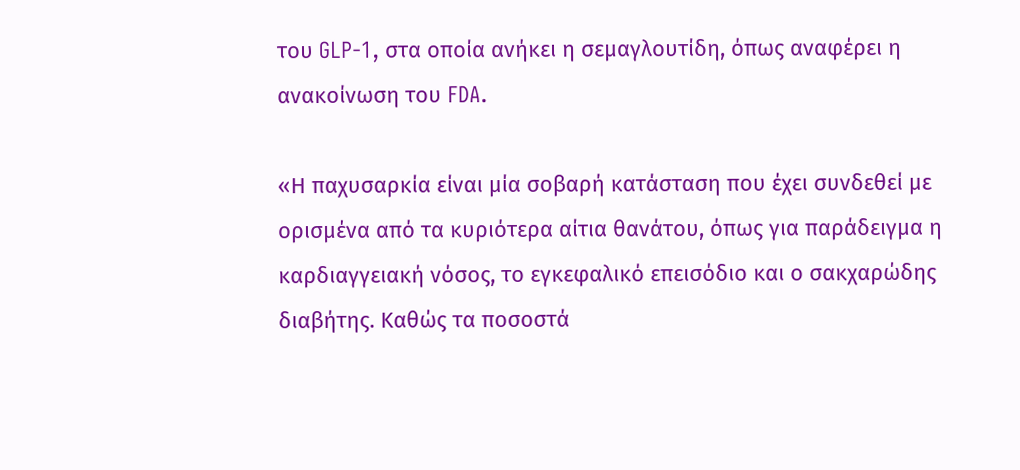του GLP-1, στα οποία ανήκει η σεμαγλουτίδη, όπως αναφέρει η ανακοίνωση του FDA.

«Η παχυσαρκία είναι μία σοβαρή κατάσταση που έχει συνδεθεί με ορισμένα από τα κυριότερα αίτια θανάτου, όπως για παράδειγμα η καρδιαγγειακή νόσος, το εγκεφαλικό επεισόδιο και ο σακχαρώδης διαβήτης. Καθώς τα ποσοστά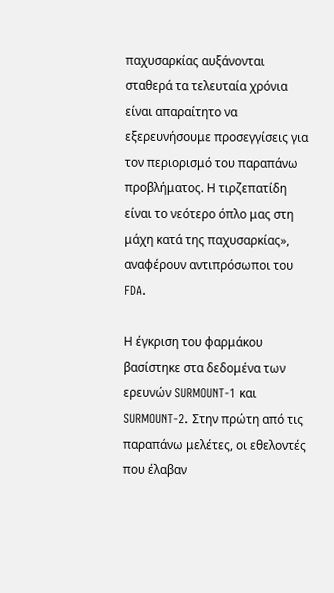παχυσαρκίας αυξάνονται σταθερά τα τελευταία χρόνια είναι απαραίτητο να εξερευνήσουμε προσεγγίσεις για τον περιορισμό του παραπάνω προβλήματος. Η τιρζεπατίδη είναι το νεότερο όπλο μας στη μάχη κατά της παχυσαρκίας», αναφέρουν αντιπρόσωποι του FDA.

Η έγκριση του φαρμάκου βασίστηκε στα δεδομένα των ερευνών SURMOUNT-1 και SURMOUNT-2. Στην πρώτη από τις παραπάνω μελέτες, οι εθελοντές που έλαβαν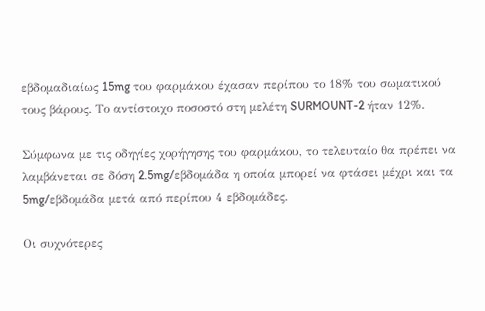εβδομαδιαίως 15mg του φαρμάκου έχασαν περίπου το 18% του σωματικού τους βάρους. Το αντίστοιχο ποσοστό στη μελέτη SURMOUNT-2 ήταν 12%.

Σύμφωνα με τις οδηγίες χορήγησης του φαρμάκου, το τελευταίο θα πρέπει να λαμβάνεται σε δόση 2.5mg/εβδομάδα η οποία μπορεί να φτάσει μέχρι και τα 5mg/εβδομάδα μετά από περίπου 4 εβδομάδες.

Οι συχνότερες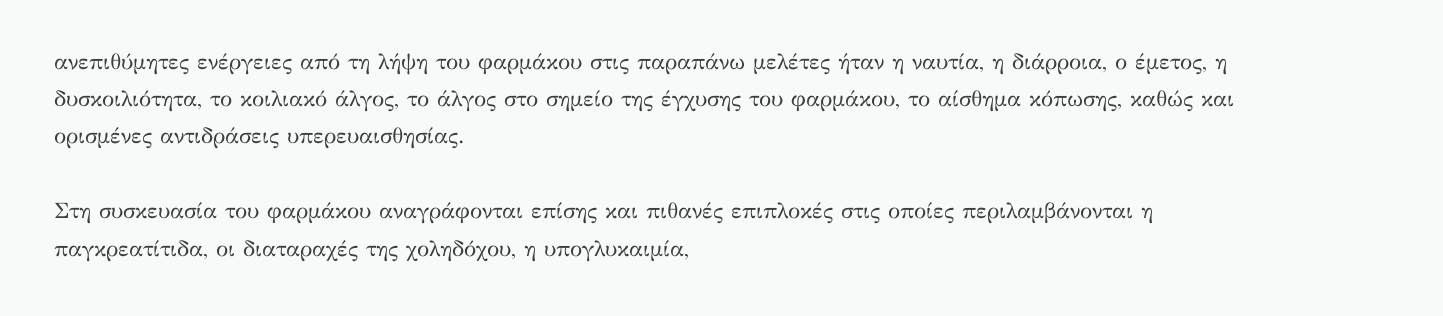ανεπιθύμητες ενέργειες από τη λήψη του φαρμάκου στις παραπάνω μελέτες ήταν η ναυτία, η διάρροια, ο έμετος, η δυσκοιλιότητα, το κοιλιακό άλγος, το άλγος στο σημείο της έγχυσης του φαρμάκου, το αίσθημα κόπωσης, καθώς και ορισμένες αντιδράσεις υπερευαισθησίας.

Στη συσκευασία του φαρμάκου αναγράφονται επίσης και πιθανές επιπλοκές στις οποίες περιλαμβάνονται η παγκρεατίτιδα, οι διαταραχές της χοληδόχου, η υπογλυκαιμία,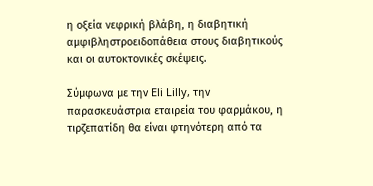η οξεία νεφρική βλάβη, η διαβητική αμφιβληστροειδοπάθεια στους διαβητικούς και οι αυτοκτονικές σκέψεις.

Σύμφωνα με την Eli Lilly, την παρασκευάστρια εταιρεία του φαρμάκου, η τιρζεπατίδη θα είναι φτηνότερη από τα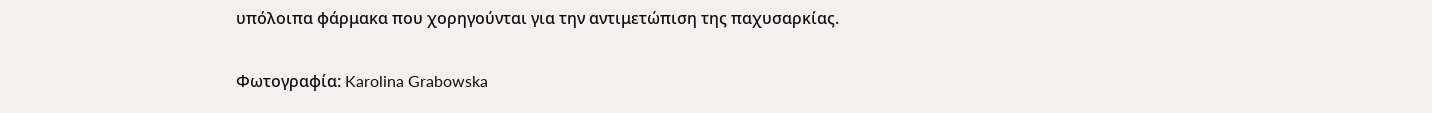υπόλοιπα φάρμακα που χορηγούνται για την αντιμετώπιση της παχυσαρκίας.

Φωτογραφία: Karolina Grabowska